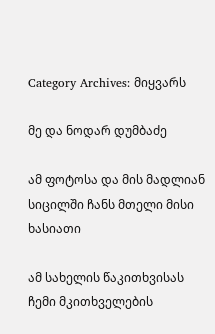Category Archives: მიყვარს

მე და ნოდარ დუმბაძე

ამ ფოტოსა და მის მადლიან სიცილში ჩანს მთელი მისი ხასიათი

ამ სახელის წაკითხვისას ჩემი მკითხველების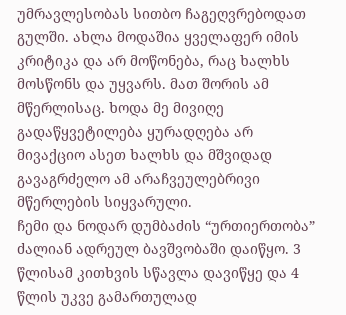უმრავლესობას სითბო ჩაგეღვრებოდათ გულში. ახლა მოდაშია ყველაფერ იმის კრიტიკა და არ მოწონება, რაც ხალხს მოსწონს და უყვარს. მათ შორის ამ მწერლისაც. ხოდა მე მივიღე გადაწყვეტილება ყურადღება არ მივაქციო ასეთ ხალხს და მშვიდად გავაგრძელო ამ არაჩვეულებრივი მწერლების სიყვარული.
ჩემი და ნოდარ დუმბაძის “ურთიერთობა” ძალიან ადრეულ ბავშვობაში დაიწყო. 3 წლისამ კითხვის სწავლა დავიწყე და 4 წლის უკვე გამართულად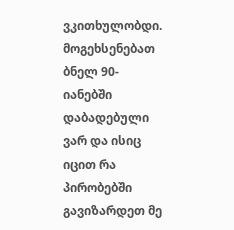ვკითხულობდი. მოგეხსენებათ ბნელ 90-იანებში დაბადებული ვარ და ისიც იცით რა პირობებში გავიზარდეთ მე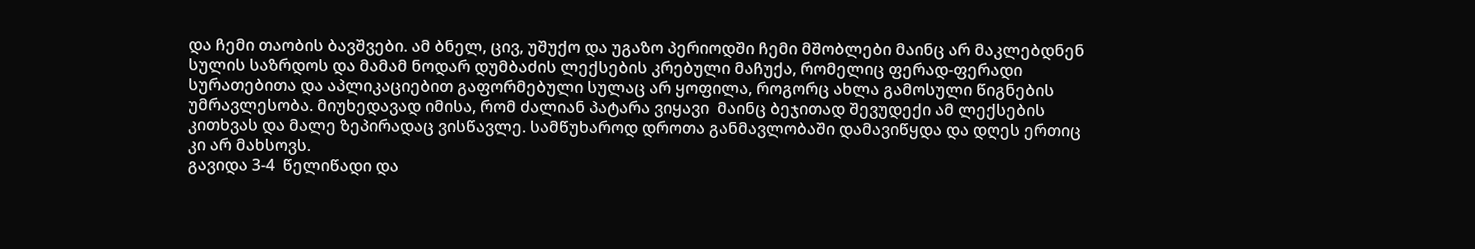და ჩემი თაობის ბავშვები. ამ ბნელ, ცივ, უშუქო და უგაზო პერიოდში ჩემი მშობლები მაინც არ მაკლებდნენ სულის საზრდოს და მამამ ნოდარ დუმბაძის ლექსების კრებული მაჩუქა, რომელიც ფერად-ფერადი სურათებითა და აპლიკაციებით გაფორმებული სულაც არ ყოფილა, როგორც ახლა გამოსული წიგნების უმრავლესობა. მიუხედავად იმისა, რომ ძალიან პატარა ვიყავი  მაინც ბეჯითად შევუდექი ამ ლექსების კითხვას და მალე ზეპირადაც ვისწავლე. სამწუხაროდ დროთა განმავლობაში დამავიწყდა და დღეს ერთიც კი არ მახსოვს.
გავიდა 3-4  წელიწადი და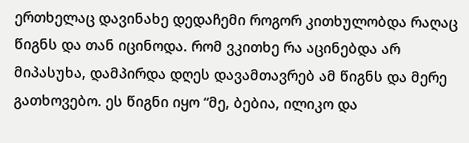ერთხელაც დავინახე დედაჩემი როგორ კითხულობდა რაღაც წიგნს და თან იცინოდა. რომ ვკითხე რა აცინებდა არ მიპასუხა, დამპირდა დღეს დავამთავრებ ამ წიგნს და მერე გათხოვებო. ეს წიგნი იყო “მე, ბებია, ილიკო და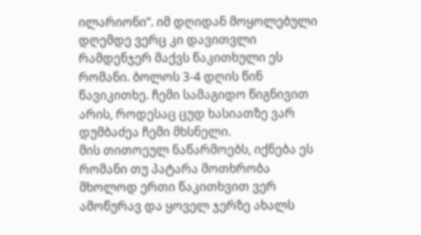ილარიონი”. იმ დღიდან მოყოლებული დღემდე ვერც კი დავითვლი რამდენჯერ მაქვს წაკითხული ეს რომანი. ბოლოს 3-4 დღის წინ წავიკითხე. ჩემი სამაგიდო წიგნივით არის, როდესაც ცუდ ხასიათზე ვარ დუმბაძეა ჩემი მხსნელი.
მის თითოეულ ნაწარმოებს, იქნება ეს რომანი თუ პატარა მოთხრობა მხოლოდ ერთი წაკითხვით ვერ ამოწურავ და ყოველ ჯერზე ახალს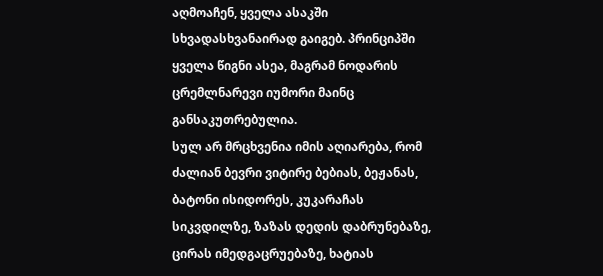აღმოაჩენ, ყველა ასაკში სხვადასხვანაირად გაიგებ. პრინციპში ყველა წიგნი ასეა, მაგრამ ნოდარის ცრემლნარევი იუმორი მაინც განსაკუთრებულია.
სულ არ მრცხვენია იმის აღიარება, რომ ძალიან ბევრი ვიტირე ბებიას, ბეჟანას, ბატონი ისიდორეს, კუკარაჩას სიკვდილზე, ზაზას დედის დაბრუნებაზე, ცირას იმედგაცრუებაზე, ხატიას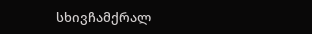სხივჩამქრალ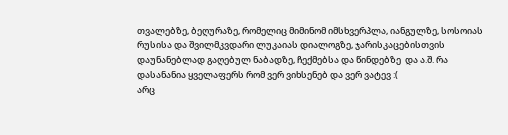თვალებზე, ბეღურაზე, რომელიც მიმინომ იმსხვერპლა, იანგულზე, სოსოიას რუსისა და შვილმკვდარი ლუკაიას დიალოგზე, ჯარისკაცებისთვის დაუნანებლად გაღებულ ნაბადზე, ჩექმებსა და წინდებზე  და ა.შ. რა დასანანია ყველაფერს რომ ვერ ვიხსენებ და ვერ ვატევ :(
არც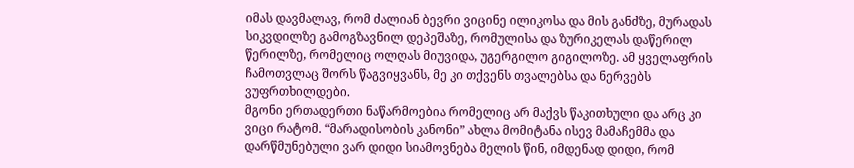იმას დავმალავ, რომ ძალიან ბევრი ვიცინე ილიკოსა და მის განძზე, მურადას სიკვდილზე გამოგზავნილ დეპეშაზე, რომულისა და ზურიკელას დაწერილ წერილზე, რომელიც ოლღას მიუვიდა, უგერგილო გიგილოზე. ამ ყველაფრის ჩამოთვლაც შორს წაგვიყვანს, მე კი თქვენს თვალებსა და ნერვებს ვუფრთხილდები.
მგონი ერთადერთი ნაწარმოებია რომელიც არ მაქვს წაკითხული და არც კი ვიცი რატომ. “მარადისობის კანონი” ახლა მომიტანა ისევ მამაჩემმა და დარწმუნებული ვარ დიდი სიამოვნება მელის წინ, იმდენად დიდი, რომ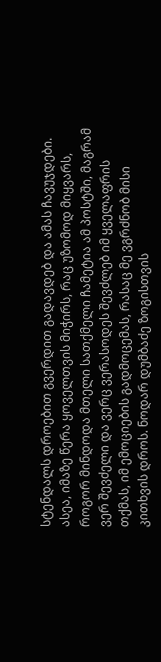სტენდალს დროებით გვერდით გადავდებ და ამას ჩავუჯდები.
ასეა, იმაზე წერა ყოველთვის მიჭირს, რაც უზომოდ მიყვარს, როგორ მინდოდა მთელი სათქმელი ჩამეტია ამ პოსტში, მაგრამ ვერ შევძელი და ვერც ვერასოდეს შევძლებ იმ ყველაფრის თქმას, იმ ემოციების გადმოცემას, რასაც მე ვგრძნობ მისი კითხვის დროს. ნოდარ დუმბაძე ზოგისთვის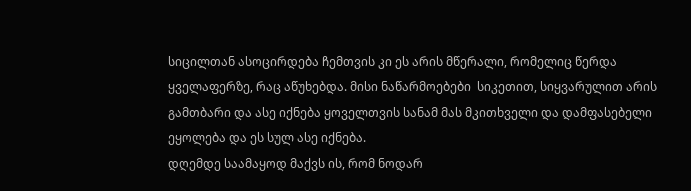სიცილთან ასოცირდება ჩემთვის კი ეს არის მწერალი, რომელიც წერდა ყველაფერზე, რაც აწუხებდა. მისი ნაწარმოებები  სიკეთით, სიყვარულით არის გამთბარი და ასე იქნება ყოველთვის სანამ მას მკითხველი და დამფასებელი ეყოლება და ეს სულ ასე იქნება.
დღემდე საამაყოდ მაქვს ის, რომ ნოდარ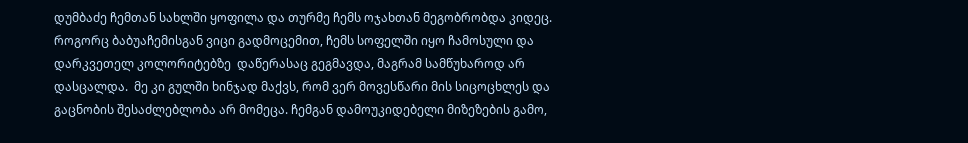დუმბაძე ჩემთან სახლში ყოფილა და თურმე ჩემს ოჯახთან მეგობრობდა კიდეც. როგორც ბაბუაჩემისგან ვიცი გადმოცემით, ჩემს სოფელში იყო ჩამოსული და დარკვეთელ კოლორიტებზე  დაწერასაც გეგმავდა, მაგრამ სამწუხაროდ არ დასცალდა.  მე კი გულში ხინჯად მაქვს, რომ ვერ მოვესწარი მის სიცოცხლეს და გაცნობის შესაძლებლობა არ მომეცა. ჩემგან დამოუკიდებელი მიზეზების გამო,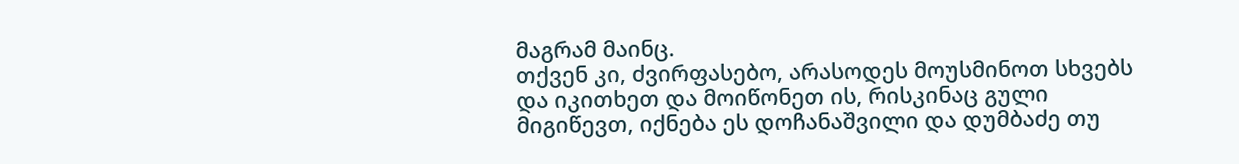მაგრამ მაინც.
თქვენ კი, ძვირფასებო, არასოდეს მოუსმინოთ სხვებს და იკითხეთ და მოიწონეთ ის, რისკინაც გული მიგიწევთ, იქნება ეს დოჩანაშვილი და დუმბაძე თუ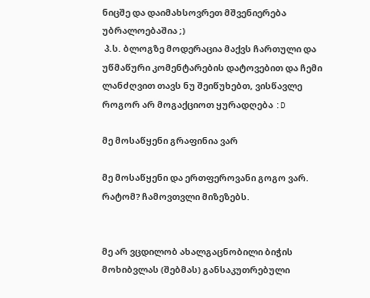ნიცშე და დაიმახსოვრეთ მშვენიერება უბრალოებაშია ;)
 პ.ს. ბლოგზე მოდერაცია მაქვს ჩართული და უწმაწური კომენტარების დატოვებით და ჩემი ლანძღვით თავს ნუ შეიწუხებთ, ვისწავლე როგორ არ მოგაქციოთ ყურადღება :D

მე მოსაწყენი გრაფინია ვარ

მე მოსაწყენი და ერთფეროვანი გოგო ვარ.
რატომ? ჩამოვთვლი მიზეზებს.


მე არ ვცდილობ ახალგაცნობილი ბიჭის მოხიბვლას (შებმას) განსაკუთრებული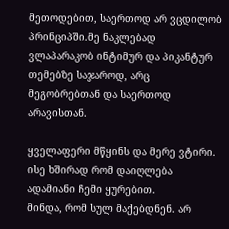მეთოდებით, საერთოდ არ ვცდილობ პრინციპში.მე ნაკლებად  ვლაპარაკობ ინტიმურ და პიკანტურ თემებზე საჯაროდ, არც მეგობრებთან და საერთოდ არავისთან.

ყველაფერი მწყინს და მერე ვტირი. ისე ხშირად რომ დაიღლება ადამიანი ჩემი ყურებით.
მინდა, რომ სულ მაქებდნენ. არ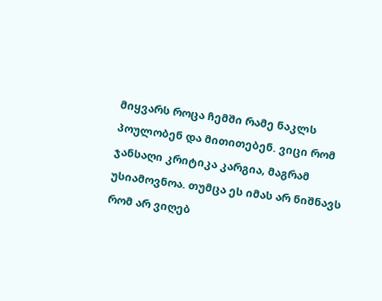მიყვარს როცა ჩემში რამე ნაკლს პოულობენ და მითითებენ. ვიცი რომ ჯანსაღი კრიტიკა კარგია, მაგრამ უსიამოვნოა. თუმცა ეს იმას არ ნიშნავს რომ არ ვიღებ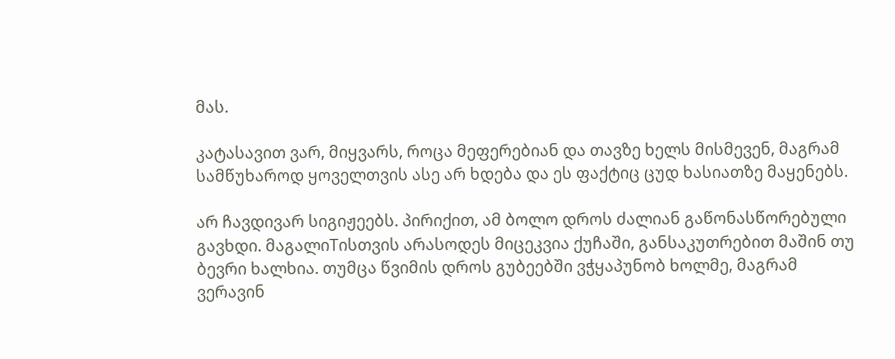მას.

კატასავით ვარ, მიყვარს, როცა მეფერებიან და თავზე ხელს მისმევენ, მაგრამ სამწუხაროდ ყოველთვის ასე არ ხდება და ეს ფაქტიც ცუდ ხასიათზე მაყენებს.

არ ჩავდივარ სიგიჟეებს. პირიქით, ამ ბოლო დროს ძალიან გაწონასწორებული გავხდი. მაგალიTისთვის არასოდეს მიცეკვია ქუჩაში, განსაკუთრებით მაშინ თუ ბევრი ხალხია. თუმცა წვიმის დროს გუბეებში ვჭყაპუნობ ხოლმე, მაგრამ ვერავინ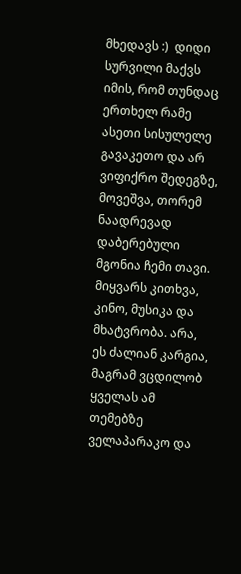მხედავს :)  დიდი სურვილი მაქვს იმის, რომ თუნდაც ერთხელ რამე ასეთი სისულელე გავაკეთო და არ ვიფიქრო შედეგზე, მოვეშვა, თორემ ნაადრევად დაბერებული მგონია ჩემი თავი.
მიყვარს კითხვა, კინო, მუსიკა და მხატვრობა. არა, ეს ძალიან კარგია, მაგრამ ვცდილობ ყველას ამ თემებზე ველაპარაკო და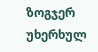ზოგჯერ უხერხულ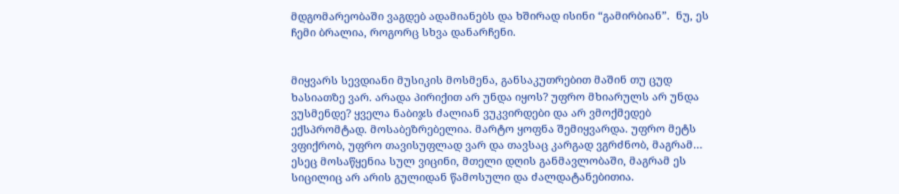მდგომარეობაში ვაგდებ ადამიანებს და ხშირად ისინი “გამირბიან”.  ნუ, ეს ჩემი ბრალია, როგორც სხვა დანარჩენი.


მიყვარს სევდიანი მუსიკის მოსმენა, განსაკუთრებით მაშინ თუ ცუდ ხასიათზე ვარ. არადა პირიქით არ უნდა იყოს? უფრო მხიარულს არ უნდა ვუსმენდე? ყველა ნაბიჯს ძალიან ვუკვირდები და არ ვმოქმედებ ექსპრომტად. მოსაბეზრებელია. მარტო ყოფნა შემიყვარდა. უფრო მეტს ვფიქრობ, უფრო თავისუფლად ვარ და თავსაც კარგად ვგრძნობ, მაგრამ… ესეც მოსაწყენია სულ ვიცინი, მთელი დღის განმავლობაში, მაგრამ ეს სიცილიც არ არის გულიდან წამოსული და ძალდატანებითია.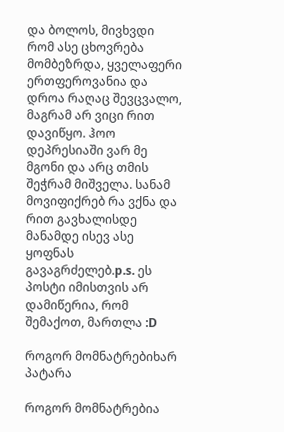და ბოლოს, მივხვდი რომ ასე ცხოვრება მომბეზრდა, ყველაფერი ერთფეროვანია და დროა რაღაც შევცვალო, მაგრამ არ ვიცი რით დავიწყო. ჰოო დეპრესიაში ვარ მე მგონი და არც თმის შეჭრამ მიშველა. სანამ მოვიფიქრებ რა ვქნა და რით გავხალისდე მანამდე ისევ ასე ყოფნას გავაგრძელებ.p.s. ეს პოსტი იმისთვის არ დამიწერია, რომ შემაქოთ, მართლა :D

როგორ მომნატრებიხარ პატარა

როგორ მომნატრებია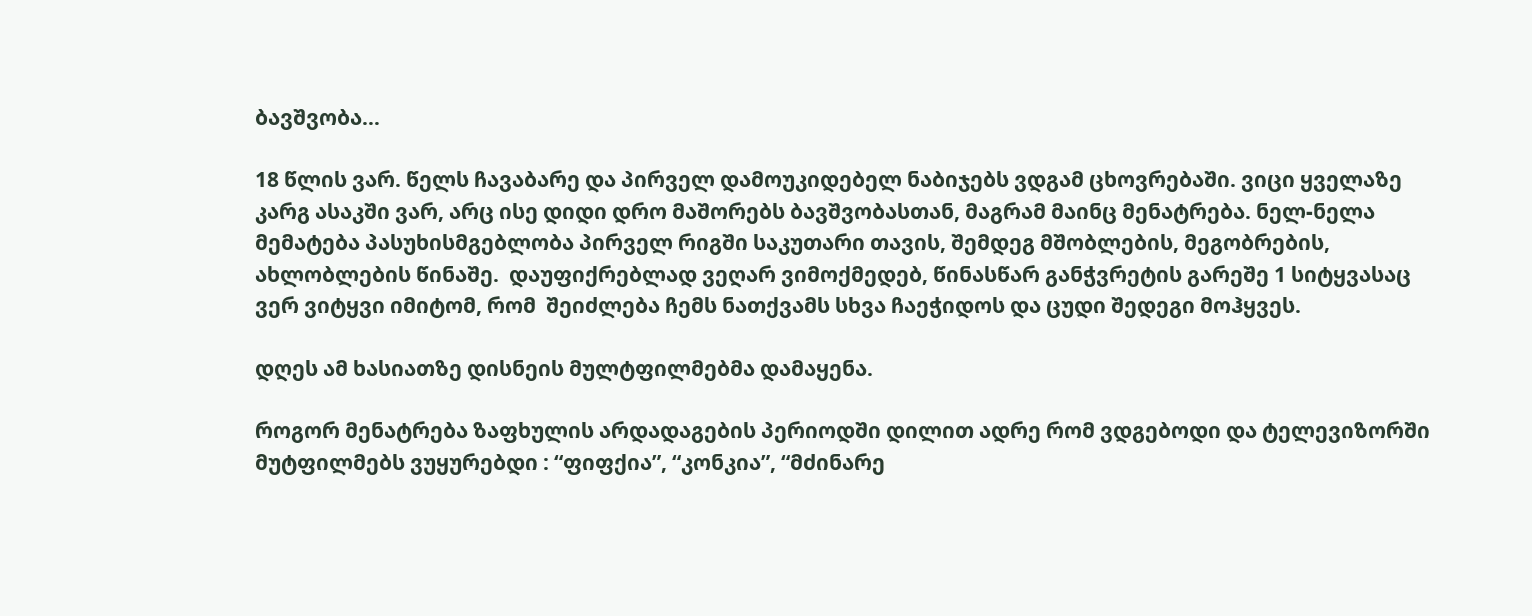ბავშვობა…

18 წლის ვარ. წელს ჩავაბარე და პირველ დამოუკიდებელ ნაბიჯებს ვდგამ ცხოვრებაში. ვიცი ყველაზე კარგ ასაკში ვარ, არც ისე დიდი დრო მაშორებს ბავშვობასთან, მაგრამ მაინც მენატრება. ნელ-ნელა მემატება პასუხისმგებლობა პირველ რიგში საკუთარი თავის, შემდეგ მშობლების, მეგობრების,  ახლობლების წინაშე.  დაუფიქრებლად ვეღარ ვიმოქმედებ, წინასწარ განჭვრეტის გარეშე 1 სიტყვასაც ვერ ვიტყვი იმიტომ, რომ  შეიძლება ჩემს ნათქვამს სხვა ჩაეჭიდოს და ცუდი შედეგი მოჰყვეს.

დღეს ამ ხასიათზე დისნეის მულტფილმებმა დამაყენა.

როგორ მენატრება ზაფხულის არდადაგების პერიოდში დილით ადრე რომ ვდგებოდი და ტელევიზორში მუტფილმებს ვუყურებდი : “ფიფქია”, “კონკია”, “მძინარე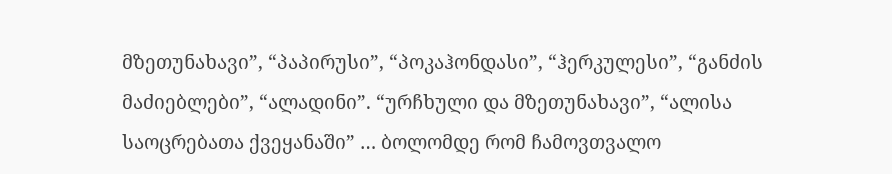მზეთუნახავი”, “პაპირუსი”, “პოკაჰონდასი”, “ჰერკულესი”, “განძის მაძიებლები”, “ალადინი”. “ურჩხული და მზეთუნახავი”, “ალისა საოცრებათა ქვეყანაში” … ბოლომდე რომ ჩამოვთვალო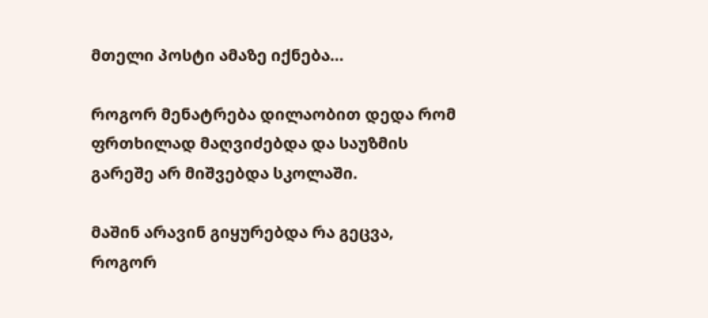მთელი პოსტი ამაზე იქნება…

როგორ მენატრება დილაობით დედა რომ ფრთხილად მაღვიძებდა და საუზმის გარეშე არ მიშვებდა სკოლაში.

მაშინ არავინ გიყურებდა რა გეცვა, როგორ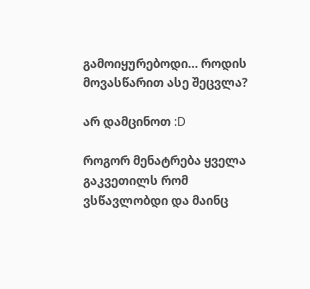გამოიყურებოდი… როდის მოვასწარით ასე შეცვლა?

არ დამცინოთ :D

როგორ მენატრება ყველა გაკვეთილს რომ ვსწავლობდი და მაინც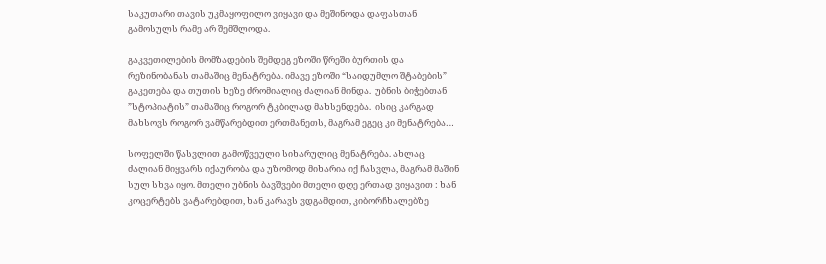საკუთარი თავის უკმაყოფილო ვიყავი და მეშინოდა დაფასთან გამოსულს რამე არ შემშლოდა.

გაკვეთილების მომზადების შემდეგ ეზოში წრეში ბურთის და რეზინობანას თამაშიც მენატრება. იმავე ეზოში “საიდუმლო შტაბების” გაკეთება და თუთის ხეზე ძრომიალიც ძალიან მინდა.  უბნის ბიჭებთან  ”სტოპიატის” თამაშიც როგორ ტკბილად მახსენდება.  ისიც კარგად მახსოვს როგორ ვამწარებდით ერთმანეთს, მაგრამ ეგეც კი მენატრება…

სოფელში წასვლით გამოწვეული სიხარულიც მენატრება. ახლაც ძალიან მიყვარს იქაურობა და უზომოდ მიხარია იქ ჩასვლა, მაგრამ მაშინ სულ სხვა იყო. მთელი უბნის ბავშვები მთელი დღე ერთად ვიყავით : ხან კოცერტებს ვატარებდით, ხან კარავს ვდგამდით, კიბორჩხალებზე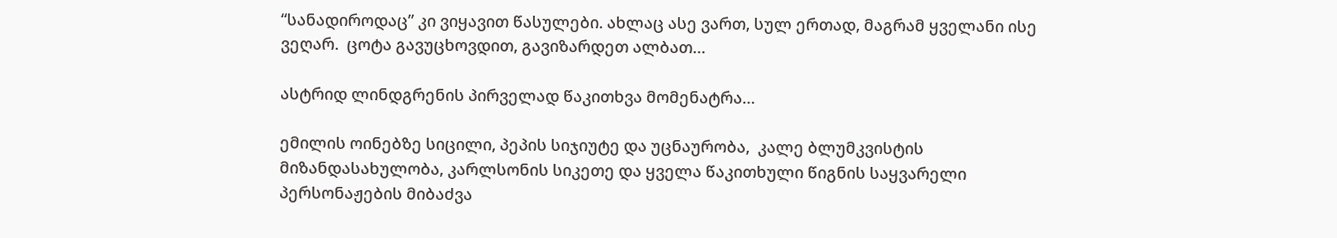“სანადიროდაც” კი ვიყავით წასულები. ახლაც ასე ვართ, სულ ერთად, მაგრამ ყველანი ისე ვეღარ.  ცოტა გავუცხოვდით, გავიზარდეთ ალბათ…

ასტრიდ ლინდგრენის პირველად წაკითხვა მომენატრა…

ემილის ოინებზე სიცილი, პეპის სიჯიუტე და უცნაურობა,  კალე ბლუმკვისტის მიზანდასახულობა, კარლსონის სიკეთე და ყველა წაკითხული წიგნის საყვარელი პერსონაჟების მიბაძვა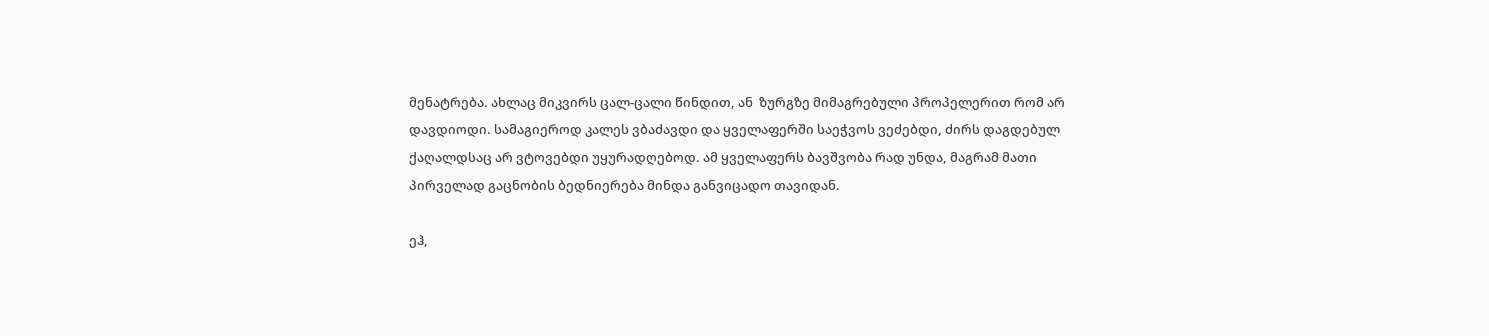მენატრება. ახლაც მიკვირს ცალ-ცალი წინდით, ან  ზურგზე მიმაგრებული პროპელერით რომ არ დავდიოდი. სამაგიეროდ კალეს ვბაძავდი და ყველაფერში საეჭვოს ვეძებდი, ძირს დაგდებულ ქაღალდსაც არ ვტოვებდი უყურადღებოდ. ამ ყველაფერს ბავშვობა რად უნდა, მაგრამ მათი პირველად გაცნობის ბედნიერება მინდა განვიცადო თავიდან.

ეჰ,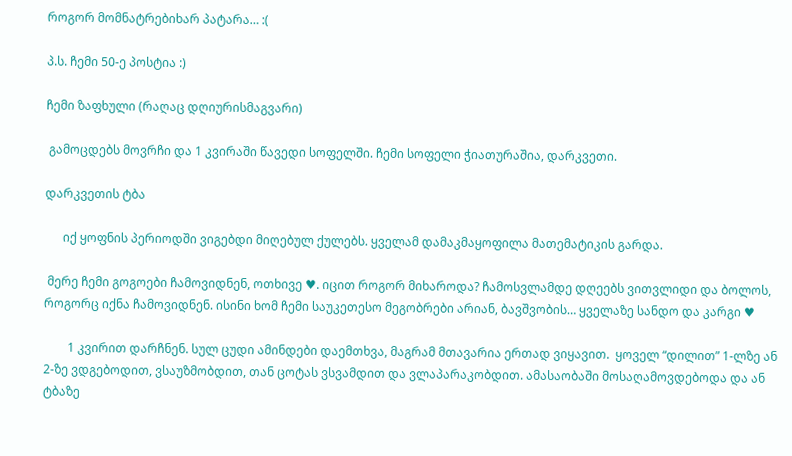როგორ მომნატრებიხარ პატარა… :(

პ.ს. ჩემი 50-ე პოსტია :)

ჩემი ზაფხული (რაღაც დღიურისმაგვარი)

 გამოცდებს მოვრჩი და 1 კვირაში წავედი სოფელში. ჩემი სოფელი ჭიათურაშია, დარკვეთი.

დარკვეთის ტბა

      იქ ყოფნის პერიოდში ვიგებდი მიღებულ ქულებს. ყველამ დამაკმაყოფილა მათემატიკის გარდა.

 მერე ჩემი გოგოები ჩამოვიდნენ, ოთხივე ♥. იცით როგორ მიხაროდა? ჩამოსვლამდე დღეებს ვითვლიდი და ბოლოს, როგორც იქნა ჩამოვიდნენ. ისინი ხომ ჩემი საუკეთესო მეგობრები არიან, ბავშვობის… ყველაზე სანდო და კარგი ♥

        1 კვირით დარჩნენ. სულ ცუდი ამინდები დაემთხვა, მაგრამ მთავარია ერთად ვიყავით.  ყოველ “დილით” 1-ლზე ან 2-ზე ვდგებოდით, ვსაუზმობდით, თან ცოტას ვსვამდით და ვლაპარაკობდით. ამასაობაში მოსაღამოვდებოდა და ან ტბაზე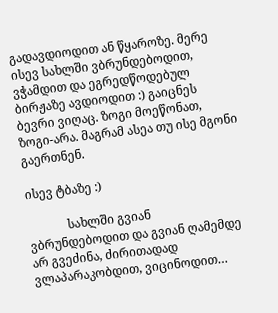გადავდიოდით ან წყაროზე. მერე ისევ სახლში ვბრუნდებოდით, ვჭამდით და ეგრედწოდებულ ბირჟაზე ავდიოდით :) გაიცნეს ბევრი ვიღაც. ზოგი მოეწონათ, ზოგი-არა. მაგრამ ასეა თუ ისე მგონი გაერთნენ.

ისევ ტბაზე :)

             სახლში გვიან ვბრუნდებოდით და გვიან ღამემდე არ გვეძინა, ძირითადად ვლაპარაკობდით, ვიცინოდით…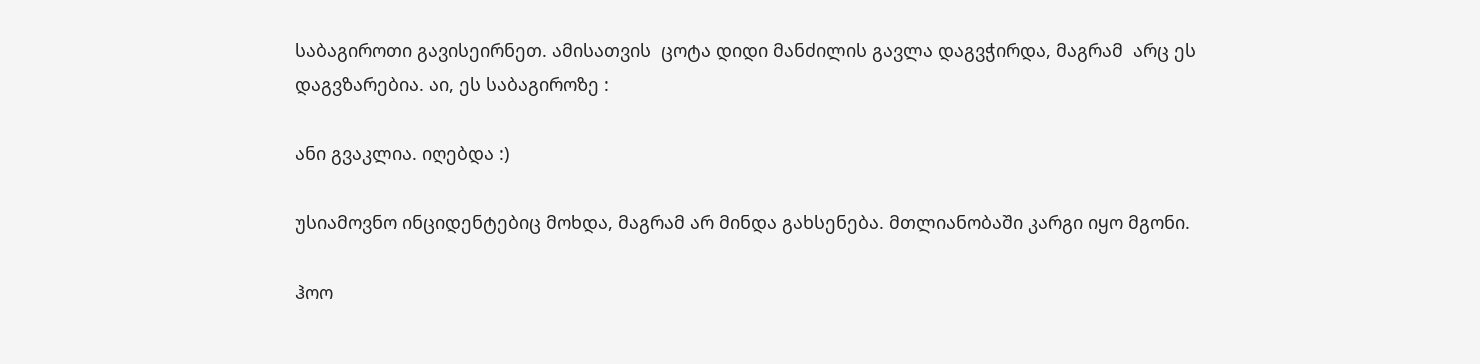საბაგიროთი გავისეირნეთ. ამისათვის  ცოტა დიდი მანძილის გავლა დაგვჭირდა, მაგრამ  არც ეს დაგვზარებია. აი, ეს საბაგიროზე :

ანი გვაკლია. იღებდა :)

უსიამოვნო ინციდენტებიც მოხდა, მაგრამ არ მინდა გახსენება. მთლიანობაში კარგი იყო მგონი.

ჰოო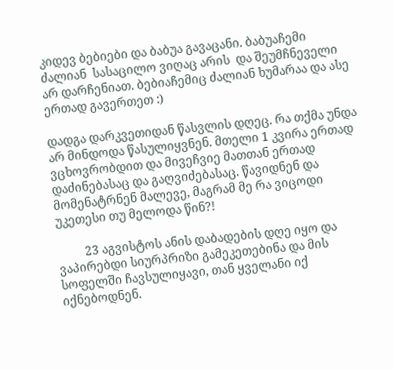კიდევ ბებიები და ბაბუა გავაცანი. ბაბუაჩემი ძალიან  სასაცილო ვიღაც არის  და შეუმჩნეველი არ დარჩენიათ. ბებიაჩემიც ძალიან ხუმარაა და ასე ერთად გავერთეთ :)

დადგა დარკვეთიდან წასვლის დღეც. რა თქმა უნდა არ მინდოდა წასულიყვნენ. მთელი 1 კვირა ერთად ვცხოვრობდით და მივეჩვიე მათთან ერთად დაძინებასაც და გაღვიძებასაც. წავიდნენ და მომენატრნენ მალევე, მაგრამ მე რა ვიცოდი უკეთესი თუ მელოდა წინ?!

         23 აგვისტოს ანის დაბადების დღე იყო და ვაპირებდი სიურპრიზი გამეკეთებინა და მის სოფელში ჩავსულიყავი, თან ყველანი იქ იქნებოდნენ.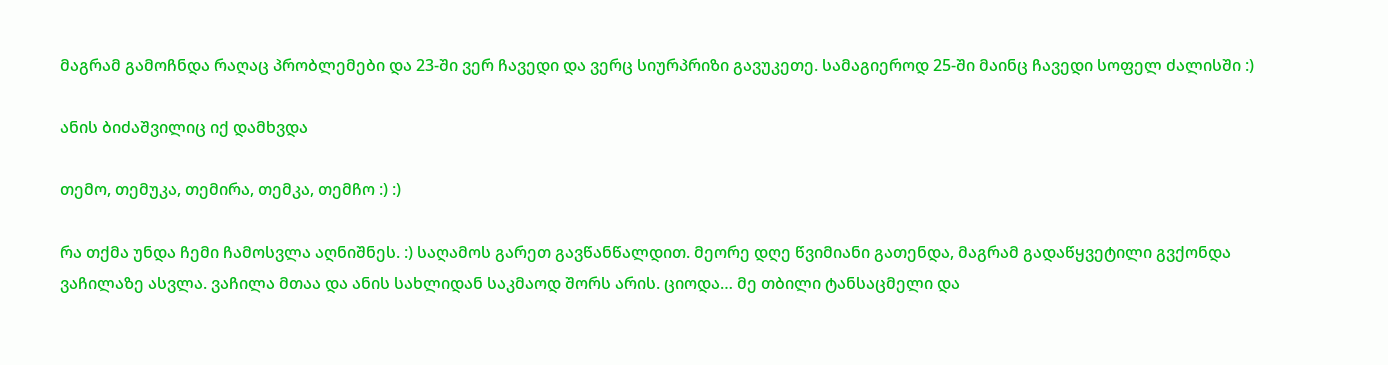მაგრამ გამოჩნდა რაღაც პრობლემები და 23-ში ვერ ჩავედი და ვერც სიურპრიზი გავუკეთე. სამაგიეროდ 25-ში მაინც ჩავედი სოფელ ძალისში :)

ანის ბიძაშვილიც იქ დამხვდა

თემო, თემუკა, თემირა, თემკა, თემჩო :) :)

რა თქმა უნდა ჩემი ჩამოსვლა აღნიშნეს. :) საღამოს გარეთ გავწანწალდით. მეორე დღე წვიმიანი გათენდა, მაგრამ გადაწყვეტილი გვქონდა ვაჩილაზე ასვლა. ვაჩილა მთაა და ანის სახლიდან საკმაოდ შორს არის. ციოდა… მე თბილი ტანსაცმელი და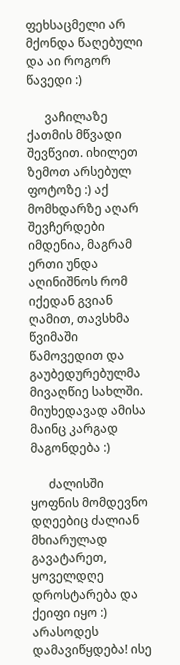ფეხსაცმელი არ მქონდა წაღებული  და აი როგორ წავედი :)

      ვაჩილაზე  ქათმის მწვადი შევწვით. იხილეთ ზემოთ არსებულ ფოტოზე :) აქ მომხდარზე აღარ შევჩერდები იმდენია, მაგრამ ერთი უნდა აღინიშნოს რომ იქედან გვიან ღამით, თავსხმა წვიმაში წამოვედით და გაუბედურებულმა მივაღწიე სახლში. მიუხედავად ამისა მაინც კარგად მაგონდება :)

      ძალისში ყოფნის მომდევნო დღეებიც ძალიან მხიარულად გავატარეთ, ყოველდღე დროსტარება და ქეიფი იყო :) არასოდეს დამავიწყდება! ისე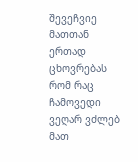შევეჩვიე მათთან ერთად ცხოვრებას რომ რაც ჩამოვედი ვეღარ ვძლებ მათ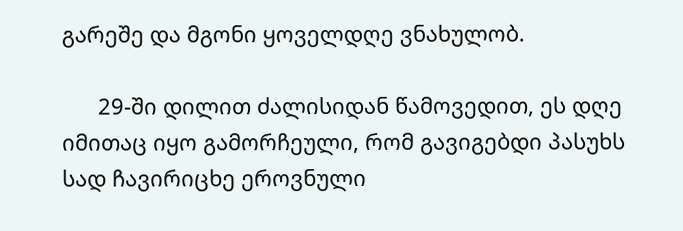გარეშე და მგონი ყოველდღე ვნახულობ.

      29-ში დილით ძალისიდან წამოვედით, ეს დღე იმითაც იყო გამორჩეული, რომ გავიგებდი პასუხს სად ჩავირიცხე ეროვნული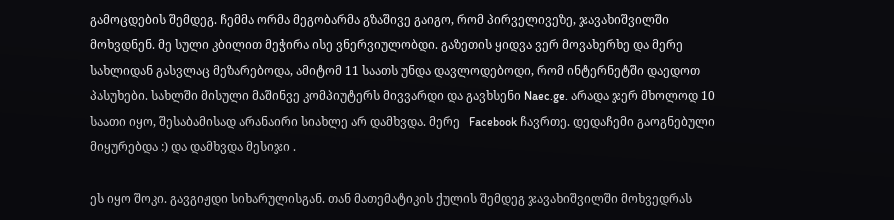გამოცდების შემდეგ. ჩემმა ორმა მეგობარმა გზაშივე გაიგო, რომ პირველივეზე, ჯავახიშვილში მოხვდნენ. მე სული კბილით მეჭირა ისე ვნერვიულობდი. გაზეთის ყიდვა ვერ მოვახერხე და მერე სახლიდან გასვლაც მეზარებოდა, ამიტომ 11 საათს უნდა დავლოდებოდი, რომ ინტერნეტში დაედოთ პასუხები. სახლში მისული მაშინვე კომპიუტერს მივვარდი და გავხსენი Naec.ge. არადა ჯერ მხოლოდ 10 საათი იყო, შესაბამისად არანაირი სიახლე არ დამხვდა. მერე   Facebook ჩავრთე. დედაჩემი გაოგნებული მიყურებდა :) და დამხვდა მესიჯი .

ეს იყო შოკი. გავგიჟდი სიხარულისგან. თან მათემატიკის ქულის შემდეგ ჯავახიშვილში მოხვედრას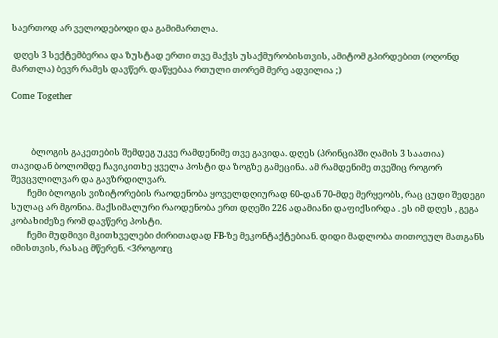საერთოდ არ ველოდებოდი და გამიმართლა.

 დღეს 3 სექტემბერია და ზუსტად ერთი თვე მაქვს უსაქმურობისთვის, ამიტომ გპირდებით (ოღონდ მართლა) ბევრ რამეს დავწერ. დაწყებაა რთული თორემ მერე ადვილია ;)

Come Together



          ბლოგის გაკეთების შემდეგ უკვე რამდენიმე თვე გავიდა. დღეს (პრინციპში ღამის 3 საათია) თავიდან ბოლომდე ჩავიკითხე ყველა პოსტი და ზოგზე გამეცინა. ამ რამდენიმე თვეშიც როგორ შევცვლილვარ და გავზრდილვარ.
        ჩემი ბლოგის ვიზიტორების რაოდენობა ყოველდღიურად 60-დან 70-მდე მერყეობს, რაც ცუდი შედეგი სულაც არ მგონია. მაქსიმალური რაოდენობა ერთ დღეში 226 ადამიანი დაფიქსირდა . ეს იმ დღეს , გეგა კობახიძეზე რომ დავწერე პოსტი.
        ჩემი მუდმივი მკითხველები ძირითადად FB-ზე მეკონტაქტებიან. დიდი მადლობა თითოეულ მათგანს იმისთვის, რასაც მწერენ. <3როგოrც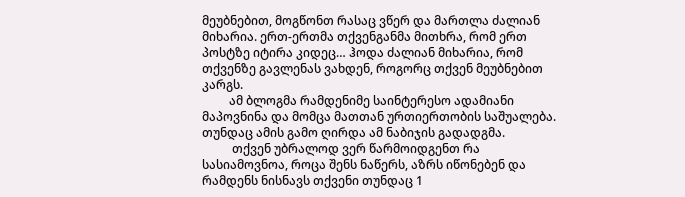მეუბნებით, მოგწონთ რასაც ვწერ და მართლა ძალიან მიხარია. ერთ-ერთმა თქვენგანმა მითხრა, რომ ერთ პოსტზე იტირა კიდეც… ჰოდა ძალიან მიხარია, რომ თქვენზე გავლენას ვახდენ, როგორც თქვენ მეუბნებით კარგს.
         ამ ბლოგმა რამდენიმე საინტერესო ადამიანი მაპოვნინა და მომცა მათთან ურთიერთობის საშუალება. თუნდაც ამის გამო ღირდა ამ ნაბიჯის გადადგმა.
          თქვენ უბრალოდ ვერ წარმოიდგენთ რა სასიამოვნოა, როცა შენს ნაწერს, აზრს იწონებენ და რამდენს ნისნავს თქვენი თუნდაც 1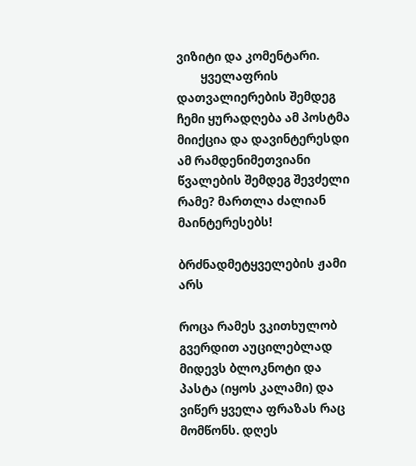ვიზიტი და კომენტარი.
        ყველაფრის დათვალიერების შემდეგ ჩემი ყურადღება ამ პოსტმა მიიქცია და დავინტერესდი ამ რამდენიმეთვიანი წვალების შემდეგ შევძელი რამე? მართლა ძალიან მაინტერესებს!

ბრძნადმეტყველების ჟამი არს

როცა რამეს ვკითხულობ გვერდით აუცილებლად მიდევს ბლოკნოტი და პასტა (იყოს კალამი) და ვიწერ ყველა ფრაზას რაც მომწონს. დღეს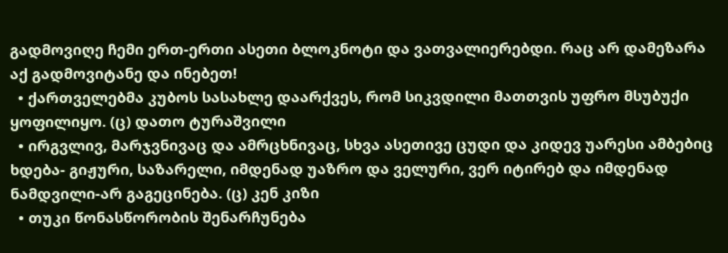გადმოვიღე ჩემი ერთ-ერთი ასეთი ბლოკნოტი და ვათვალიერებდი. რაც არ დამეზარა აქ გადმოვიტანე და ინებეთ!
  • ქართველებმა კუბოს სასახლე დაარქვეს, რომ სიკვდილი მათთვის უფრო მსუბუქი ყოფილიყო. (ც) დათო ტურაშვილი
  • ირგვლივ, მარჯვნივაც და ამრცხნივაც, სხვა ასეთივე ცუდი და კიდევ უარესი ამბებიც ხდება- გიჟური, საზარელი, იმდენად უაზრო და ველური, ვერ იტირებ და იმდენად ნამდვილი-არ გაგეცინება. (ც) კენ კიზი
  • თუკი წონასწორობის შენარჩუნება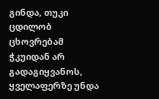გინდა, თუკი ცდილობ ცხოვრებამ ჭკუიდან არ გადაგიყვანოს, ყველაფერზე უნდა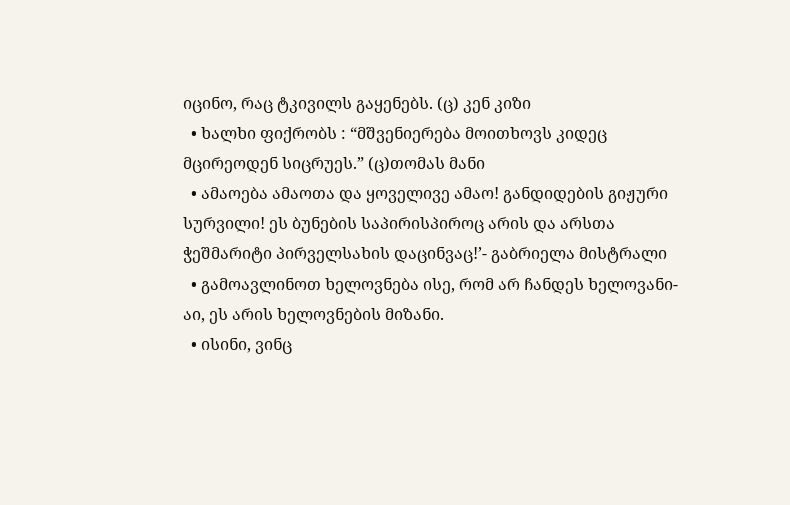იცინო, რაც ტკივილს გაყენებს. (ც) კენ კიზი
  • ხალხი ფიქრობს : “მშვენიერება მოითხოვს კიდეც მცირეოდენ სიცრუეს.” (ც)თომას მანი
  • ამაოება ამაოთა და ყოველივე ამაო! განდიდების გიჟური სურვილი! ეს ბუნების საპირისპიროც არის და არსთა ჭეშმარიტი პირველსახის დაცინვაც!’- გაბრიელა მისტრალი
  • გამოავლინოთ ხელოვნება ისე, რომ არ ჩანდეს ხელოვანი- აი, ეს არის ხელოვნების მიზანი.
  • ისინი, ვინც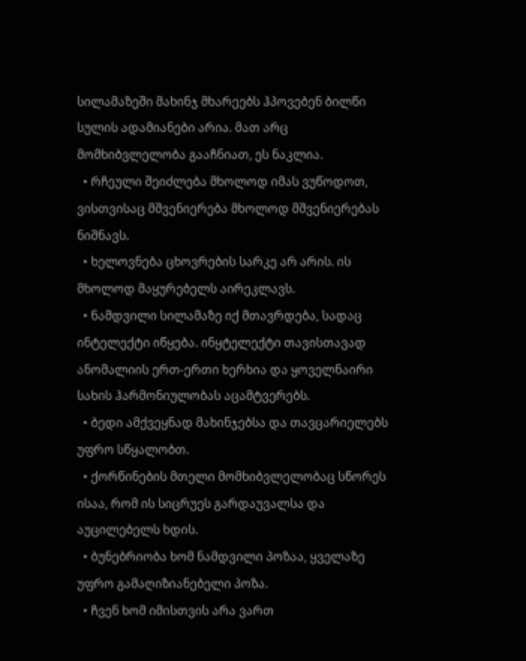სილამაზეში მახინჯ მხარეებს ჰპოვებენ ბილწი სულის ადამიანები არია. მათ არც მომხიბვლელობა გააჩნიათ, ეს ნაკლია.
  • რჩეული შეიძლება მხოლოდ იმას ვუწოდოთ, ვისთვისაც მშვენიერება მხოლოდ მშვენიერებას ნიშნავს.
  • ხელოვნება ცხოვრების სარკე არ არის. ის მხოლოდ მაყურებელს აირეკლავს.
  • ნამდვილი სილამაზე იქ მთავრდება, სადაც ინტელექტი იწყება. ინყტელექტი თავისთავად ანომალიის ერთ-ერთი ხერხია და ყოველნაირი სახის ჰარმონიულობას აცამტვერებს.
  • ბედი ამქვეყნად მახინჯებსა და თავცარიელებს უფრო სწყალობთ.
  • ქორწინების მთელი მომხიბვლელობაც სწორეს ისაა, რომ ის სიცრუეს გარდაუვალსა და აუცილებელს ხდის.
  • ბუნებრიობა ხომ ნამდვილი პოზაა, ყველაზე უფრო გამაღიზიანებელი პოზა.
  • ჩვენ ხომ იმისთვის არა ვართ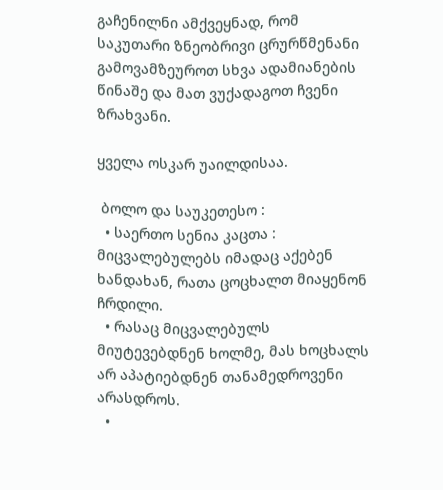გაჩენილნი ამქვეყნად, რომ საკუთარი ზნეობრივი ცრურწმენანი გამოვამზეუროთ სხვა ადამიანების წინაშე და მათ ვუქადაგოთ ჩვენი ზრახვანი.

ყველა ოსკარ უაილდისაა.

 ბოლო და საუკეთესო :
  • საერთო სენია კაცთა : მიცვალებულებს იმადაც აქებენ ხანდახან, რათა ცოცხალთ მიაყენონ ჩრდილი.
  • რასაც მიცვალებულს მიუტევებდნენ ხოლმე, მას ხოცხალს არ აპატიებდნენ თანამედროვენი არასდროს.
  •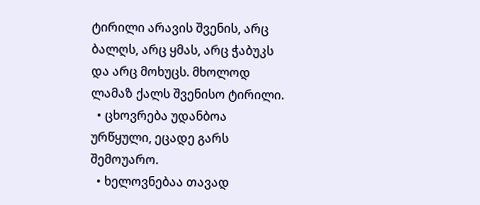ტირილი არავის შვენის, არც ბალღს, არც ყმას, არც ჭაბუკს და არც მოხუცს. მხოლოდ ლამაზ ქალს შვენისო ტირილი.
  • ცხოვრება უდანბოა ურწყული, ეცადე გარს შემოუარო.
  • ხელოვნებაა თავად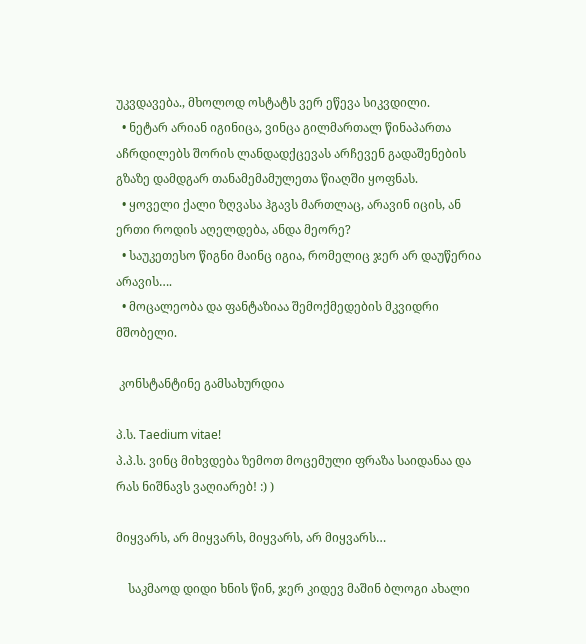უკვდავება., მხოლოდ ოსტატს ვერ ეწევა სიკვდილი.
  • ნეტარ არიან იგინიცა, ვინცა გილმართალ წინაპართა აჩრდილებს შორის ლანდადქცევას არჩევენ გადაშენების გზაზე დამდგარ თანამემამულეთა წიაღში ყოფნას.
  • ყოველი ქალი ზღვასა ჰგავს მართლაც, არავინ იცის, ან ერთი როდის აღელდება, ანდა მეორე?
  • საუკეთესო წიგნი მაინც იგია, რომელიც ჯერ არ დაუწერია არავის….
  • მოცალეობა და ფანტაზიაა შემოქმედების მკვიდრი მშობელი.

 კონსტანტინე გამსახურდია

პ.ს. Taedium vitae!
პ.პ.ს. ვინც მიხვდება ზემოთ მოცემული ფრაზა საიდანაა და რას ნიშნავს ვაღიარებ! :) )

მიყვარს, არ მიყვარს, მიყვარს, არ მიყვარს…

    საკმაოდ დიდი ხნის წინ, ჯერ კიდევ მაშინ ბლოგი ახალი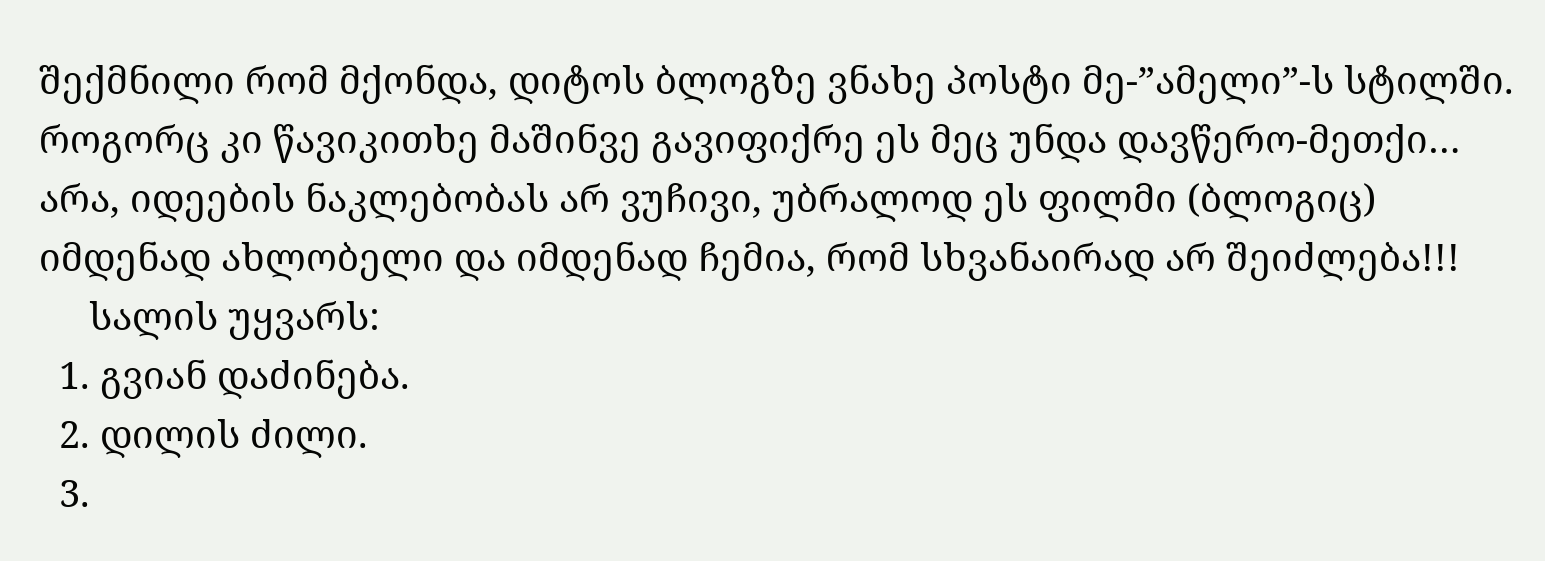შექმნილი რომ მქონდა, დიტოს ბლოგზე ვნახე პოსტი მე-”ამელი”-ს სტილში. როგორც კი წავიკითხე მაშინვე გავიფიქრე ეს მეც უნდა დავწერო-მეთქი… არა, იდეების ნაკლებობას არ ვუჩივი, უბრალოდ ეს ფილმი (ბლოგიც) იმდენად ახლობელი და იმდენად ჩემია, რომ სხვანაირად არ შეიძლება!!!
     სალის უყვარს:
  1. გვიან დაძინება.
  2. დილის ძილი.
  3.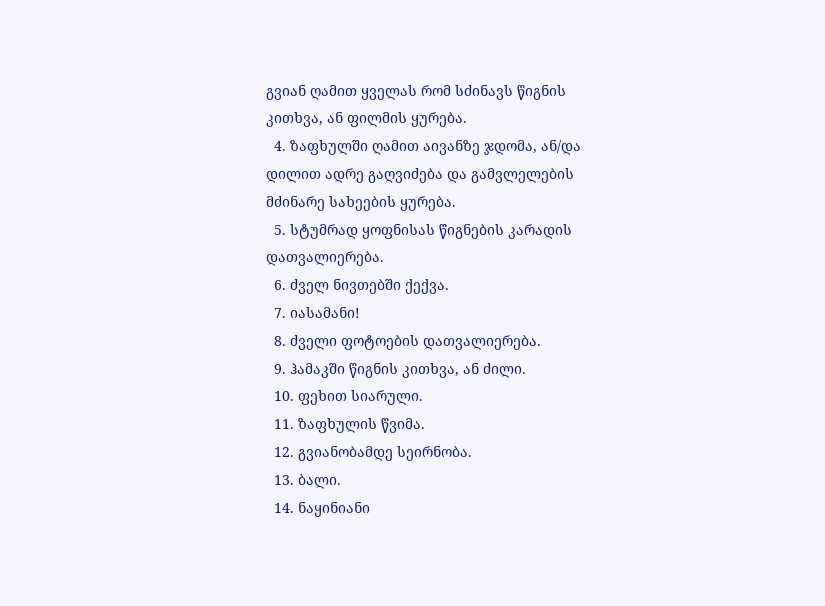გვიან ღამით ყველას რომ სძინავს წიგნის კითხვა, ან ფილმის ყურება.
  4. ზაფხულში ღამით აივანზე ჯდომა, ან/და დილით ადრე გაღვიძება და გამვლელების მძინარე სახეების ყურება.
  5. სტუმრად ყოფნისას წიგნების კარადის დათვალიერება.
  6. ძველ ნივთებში ქექვა.
  7. იასამანი!
  8. ძველი ფოტოების დათვალიერება.
  9. ჰამაკში წიგნის კითხვა, ან ძილი.
  10. ფეხით სიარული.
  11. ზაფხულის წვიმა.
  12. გვიანობამდე სეირნობა.
  13. ბალი.
  14. ნაყინიანი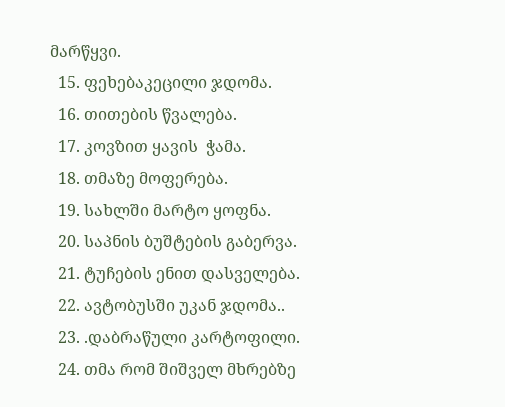მარწყვი.
  15. ფეხებაკეცილი ჯდომა.
  16. თითების წვალება.
  17. კოვზით ყავის  ჭამა.
  18. თმაზე მოფერება.
  19. სახლში მარტო ყოფნა.
  20. საპნის ბუშტების გაბერვა.
  21. ტუჩების ენით დასველება.
  22. ავტობუსში უკან ჯდომა..
  23. .დაბრაწული კარტოფილი.
  24. თმა რომ შიშველ მხრებზე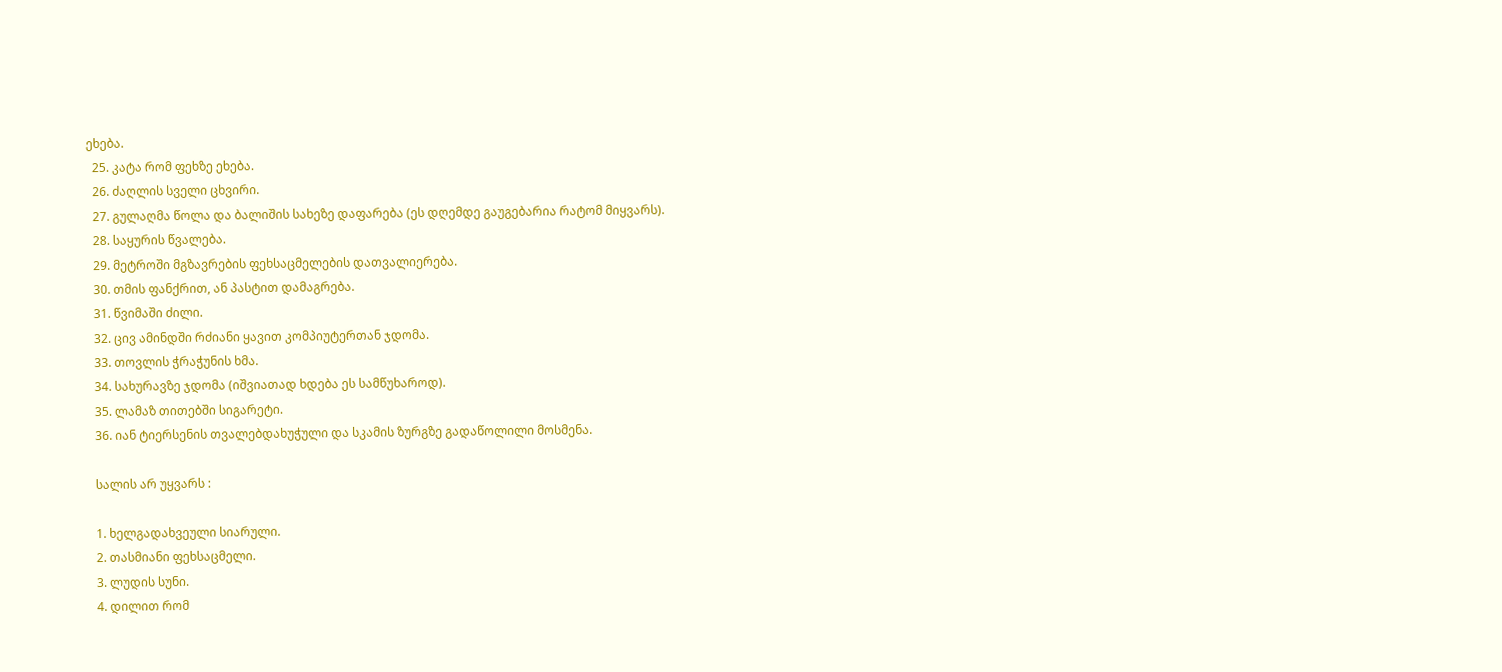ეხება.
  25. კატა რომ ფეხზე ეხება.
  26. ძაღლის სველი ცხვირი.
  27. გულაღმა წოლა და ბალიშის სახეზე დაფარება (ეს დღემდე გაუგებარია რატომ მიყვარს).
  28. საყურის წვალება.
  29. მეტროში მგზავრების ფეხსაცმელების დათვალიერება.
  30. თმის ფანქრით, ან პასტით დამაგრება.
  31. წვიმაში ძილი.
  32. ცივ ამინდში რძიანი ყავით კომპიუტერთან ჯდომა.
  33. თოვლის ჭრაჭუნის ხმა.
  34. სახურავზე ჯდომა (იშვიათად ხდება ეს სამწუხაროდ).
  35. ლამაზ თითებში სიგარეტი.
  36. იან ტიერსენის თვალებდახუჭული და სკამის ზურგზე გადაწოლილი მოსმენა.

  სალის არ უყვარს :

  1. ხელგადახვეული სიარული.
  2. თასმიანი ფეხსაცმელი.
  3. ლუდის სუნი.
  4. დილით რომ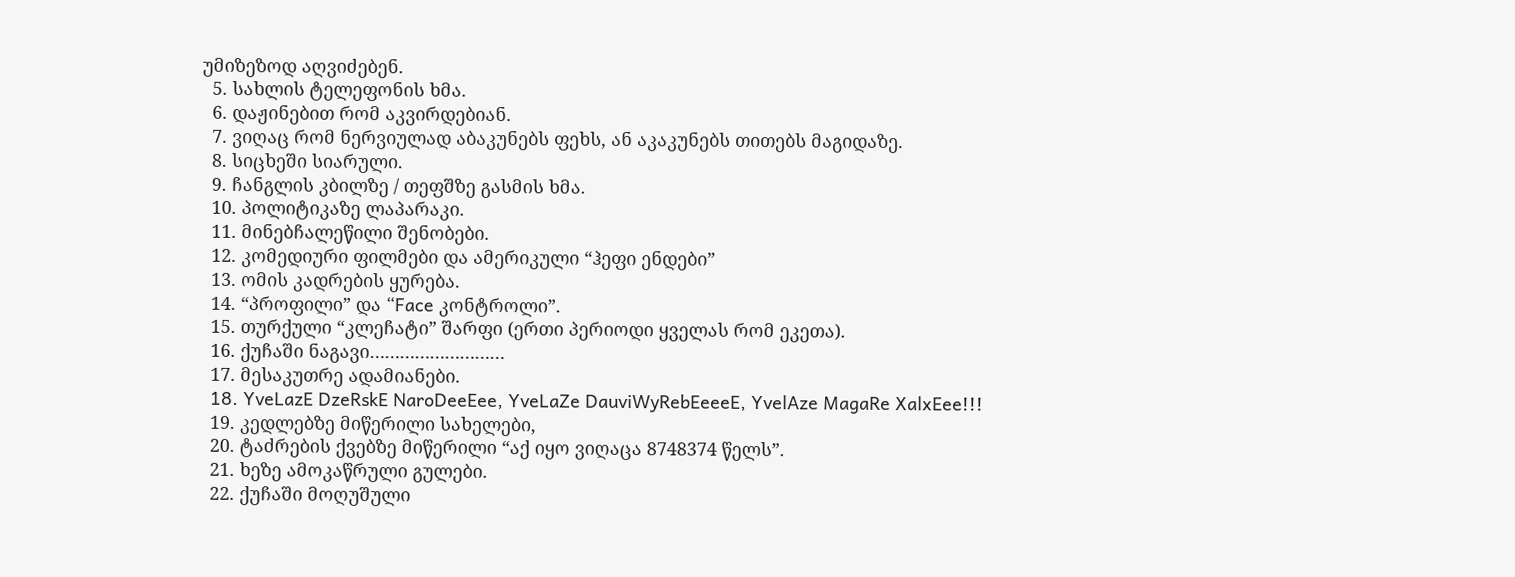უმიზეზოდ აღვიძებენ.
  5. სახლის ტელეფონის ხმა.
  6. დაჟინებით რომ აკვირდებიან.
  7. ვიღაც რომ ნერვიულად აბაკუნებს ფეხს, ან აკაკუნებს თითებს მაგიდაზე.
  8. სიცხეში სიარული.
  9. ჩანგლის კბილზე / თეფშზე გასმის ხმა.
  10. პოლიტიკაზე ლაპარაკი.
  11. მინებჩალეწილი შენობები.
  12. კომედიური ფილმები და ამერიკული “ჰეფი ენდები”
  13. ომის კადრების ყურება.
  14. “პროფილი” და “Face კონტროლი”.
  15. თურქული “კლეჩატი” შარფი (ერთი პერიოდი ყველას რომ ეკეთა).
  16. ქუჩაში ნაგავი………………………
  17. მესაკუთრე ადამიანები.
  18. YveLazE DzeRskE NaroDeeEee, YveLaZe DauviWyRebEeeeE, YvelAze MagaRe XalxEee!!!
  19. კედლებზე მიწერილი სახელები,
  20. ტაძრების ქვებზე მიწერილი “აქ იყო ვიღაცა 8748374 წელს”.
  21. ხეზე ამოკაწრული გულები.
  22. ქუჩაში მოღუშული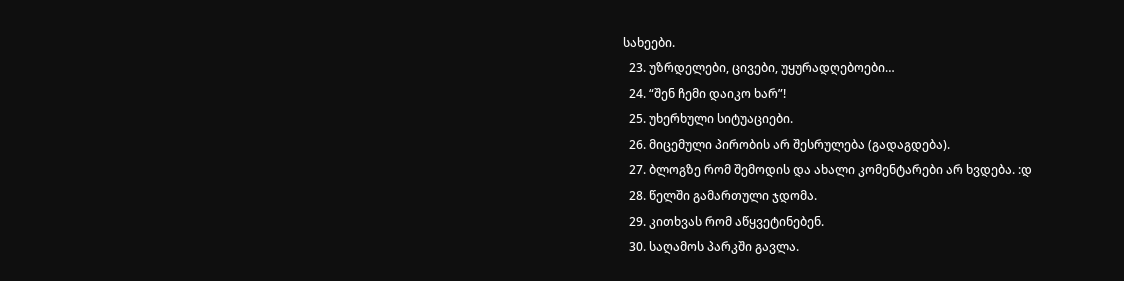სახეები.
  23. უზრდელები, ცივები, უყურადღებოები…
  24. “შენ ჩემი დაიკო ხარ”!
  25. უხერხული სიტუაციები.
  26. მიცემული პირობის არ შესრულება (გადაგდება).
  27. ბლოგზე რომ შემოდის და ახალი კომენტარები არ ხვდება. :დ
  28. წელში გამართული ჯდომა.
  29. კითხვას რომ აწყვეტინებენ.
  30. საღამოს პარკში გავლა.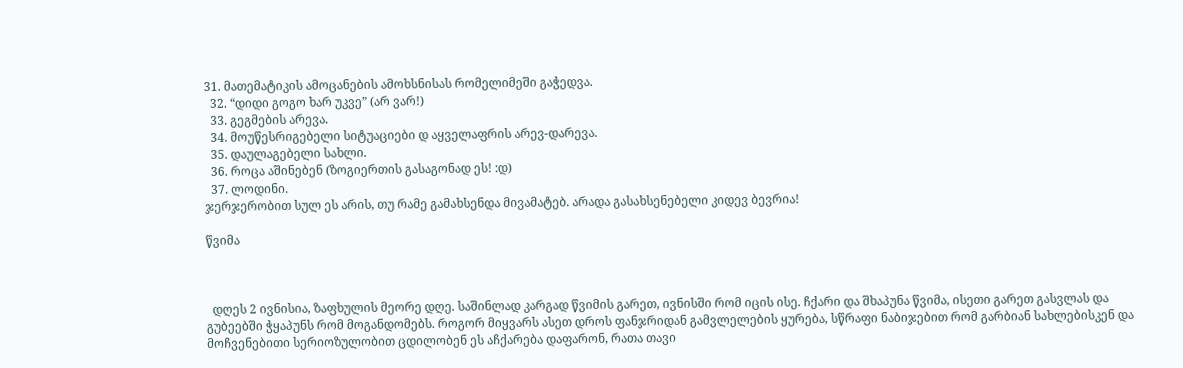31. მათემატიკის ამოცანების ამოხსნისას რომელიმეში გაჭედვა.
  32. “დიდი გოგო ხარ უკვე” (არ ვარ!)
  33. გეგმების არევა.
  34. მოუწესრიგებელი სიტუაციები დ აყველაფრის არევ-დარევა.
  35. დაულაგებელი სახლი.
  36. როცა აშინებენ (ზოგიერთის გასაგონად ეს! :დ)
  37. ლოდინი.
ჯერჯერობით სულ ეს არის, თუ რამე გამახსენდა მივამატებ. არადა გასახსენებელი კიდევ ბევრია!

წვიმა



  დღეს 2 ივნისია, ზაფხულის მეორე დღე. საშინლად კარგად წვიმის გარეთ, ივნისში რომ იცის ისე. ჩქარი და შხაპუნა წვიმა, ისეთი გარეთ გასვლას და გუბეებში ჭყაპუნს რომ მოგანდომებს. როგორ მიყვარს ასეთ დროს ფანჯრიდან გამვლელების ყურება, სწრაფი ნაბიჯებით რომ გარბიან სახლებისკენ და მოჩვენებითი სერიოზულობით ცდილობენ ეს აჩქარება დაფარონ, რათა თავი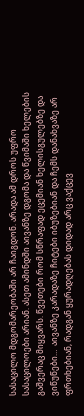სასაცილო მდგომარეობაში არ ჩაიგდონ. არადა ამ დროს უფრო სასაცილოები არიან. ასეთ ამინდში აივანზე დგომა და წვიმაში ხელების გაშვერაც მიყვარს. წვეთები რომ სწრაფად ეცემიან ხელისგულებზე და ვიწუწები…  აივანზე კარადაზე ჩიტები იბუზებიან და ჩემს დანახვაზე არ ფრთხებიან, რადგან ყურადღებას დიდად არც ვაქცევ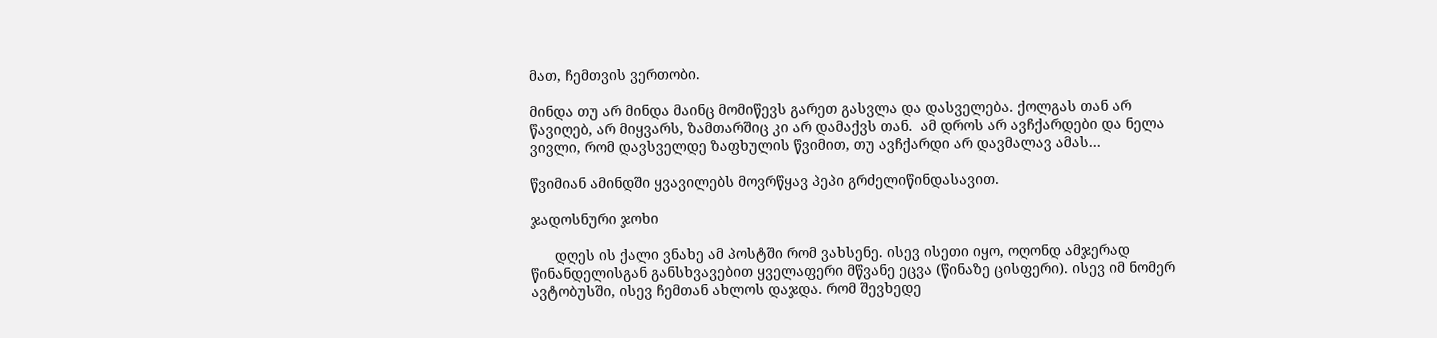მათ, ჩემთვის ვერთობი.

მინდა თუ არ მინდა მაინც მომიწევს გარეთ გასვლა და დასველება. ქოლგას თან არ წავიღებ, არ მიყვარს, ზამთარშიც კი არ დამაქვს თან.  ამ დროს არ ავჩქარდები და ნელა ვივლი, რომ დავსველდე ზაფხულის წვიმით, თუ ავჩქარდი არ დავმალავ ამას…

წვიმიან ამინდში ყვავილებს მოვრწყავ პეპი გრძელიწინდასავით.

ჯადოსნური ჯოხი

      დღეს ის ქალი ვნახე ამ პოსტში რომ ვახსენე. ისევ ისეთი იყო, ოღონდ ამჯერად წინანდელისგან განსხვავებით ყველაფერი მწვანე ეცვა (წინაზე ცისფერი). ისევ იმ ნომერ ავტობუსში, ისევ ჩემთან ახლოს დაჯდა. რომ შევხედე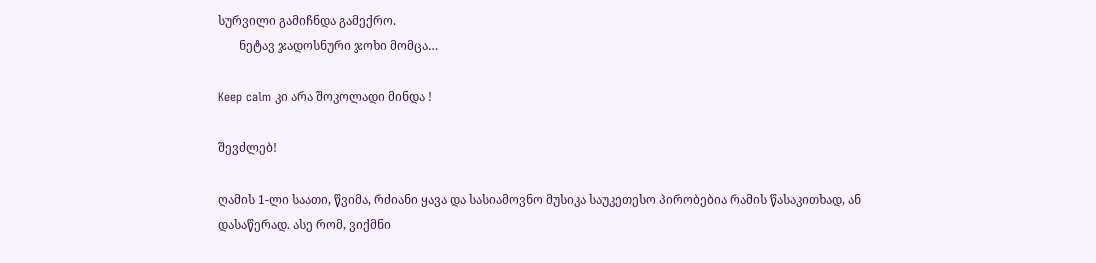სურვილი გამიჩნდა გამექრო.
       ნეტავ ჯადოსნური ჯოხი მომცა…

Keep calm კი არა შოკოლადი მინდა !

შევძლებ!

ღამის 1-ლი საათი, წვიმა, რძიანი ყავა და სასიამოვნო მუსიკა საუკეთესო პირობებია რამის წასაკითხად, ან დასაწერად. ასე რომ, ვიქმნი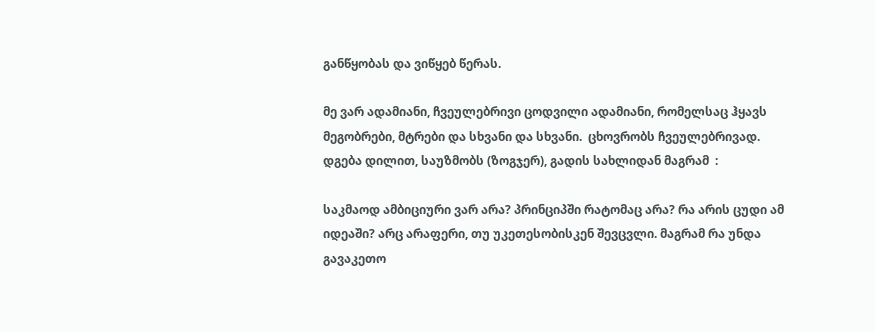განწყობას და ვიწყებ წერას.

მე ვარ ადამიანი, ჩვეულებრივი ცოდვილი ადამიანი, რომელსაც ჰყავს მეგობრები, მტრები და სხვანი და სხვანი.  ცხოვრობს ჩვეულებრივად. დგება დილით, საუზმობს (ზოგჯერ), გადის სახლიდან მაგრამ  :

საკმაოდ ამბიციური ვარ არა? პრინციპში რატომაც არა? რა არის ცუდი ამ იდეაში? არც არაფერი, თუ უკეთესობისკენ შევცვლი. მაგრამ რა უნდა გავაკეთო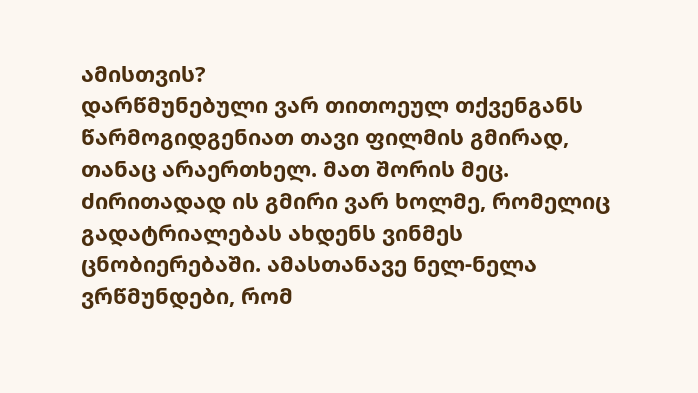ამისთვის?
დარწმუნებული ვარ თითოეულ თქვენგანს წარმოგიდგენიათ თავი ფილმის გმირად, თანაც არაერთხელ. მათ შორის მეც. ძირითადად ის გმირი ვარ ხოლმე, რომელიც გადატრიალებას ახდენს ვინმეს ცნობიერებაში. ამასთანავე ნელ-ნელა ვრწმუნდები, რომ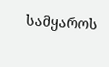სამყაროს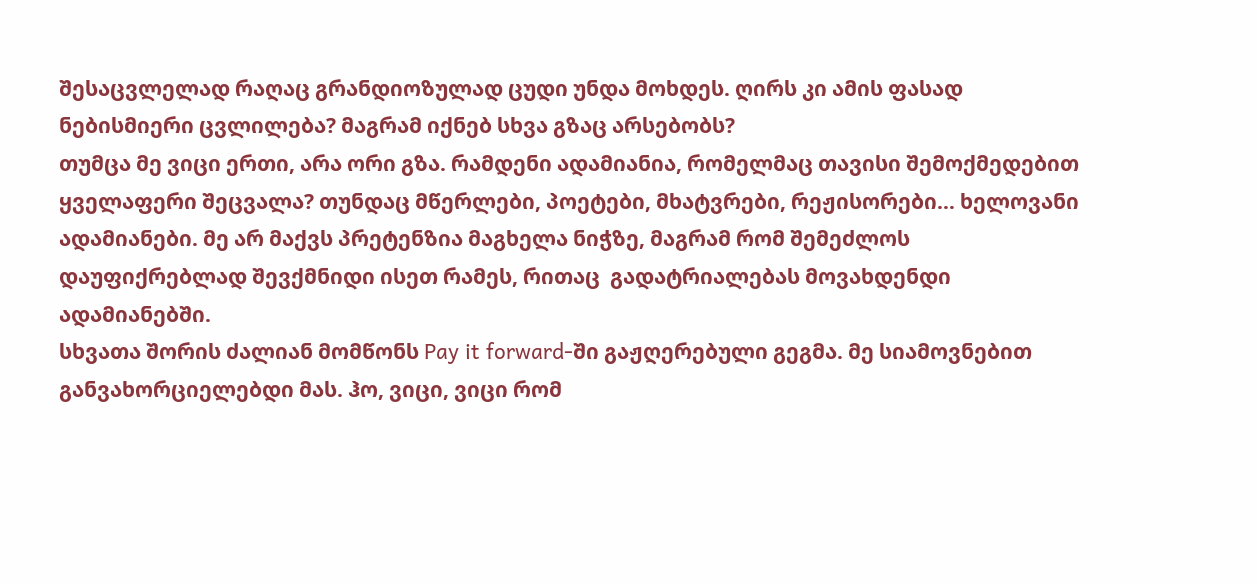შესაცვლელად რაღაც გრანდიოზულად ცუდი უნდა მოხდეს. ღირს კი ამის ფასად ნებისმიერი ცვლილება? მაგრამ იქნებ სხვა გზაც არსებობს?
თუმცა მე ვიცი ერთი, არა ორი გზა. რამდენი ადამიანია, რომელმაც თავისი შემოქმედებით ყველაფერი შეცვალა? თუნდაც მწერლები, პოეტები, მხატვრები, რეჟისორები… ხელოვანი ადამიანები. მე არ მაქვს პრეტენზია მაგხელა ნიჭზე, მაგრამ რომ შემეძლოს დაუფიქრებლად შევქმნიდი ისეთ რამეს, რითაც  გადატრიალებას მოვახდენდი ადამიანებში.
სხვათა შორის ძალიან მომწონს Pay it forward-ში გაჟღერებული გეგმა. მე სიამოვნებით განვახორციელებდი მას. ჰო, ვიცი, ვიცი რომ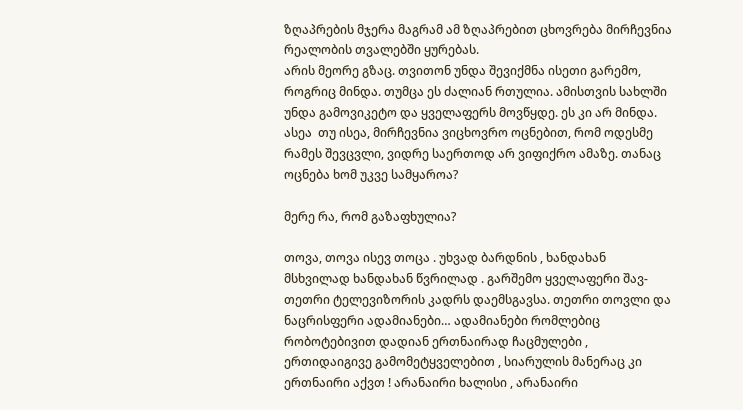ზღაპრების მჯერა მაგრამ ამ ზღაპრებით ცხოვრება მირჩევნია რეალობის თვალებში ყურებას.
არის მეორე გზაც. თვითონ უნდა შევიქმნა ისეთი გარემო, როგრიც მინდა. თუმცა ეს ძალიან რთულია. ამისთვის სახლში უნდა გამოვიკეტო და ყველაფერს მოვწყდე. ეს კი არ მინდა.
ასეა  თუ ისეა, მირჩევნია ვიცხოვრო ოცნებით, რომ ოდესმე რამეს შევცვლი, ვიდრე საერთოდ არ ვიფიქრო ამაზე. თანაც ოცნება ხომ უკვე სამყაროა?

მერე რა, რომ გაზაფხულია?

თოვა, თოვა ისევ თოცა . უხვად ბარდნის , ხანდახან მსხვილად ხანდახან წვრილად . გარშემო ყველაფერი შავ-თეთრი ტელევიზორის კადრს დაემსგავსა. თეთრი თოვლი და ნაცრისფერი ადამიანები… ადამიანები რომლებიც რობოტებივით დადიან ერთნაირად ჩაცმულები , ერთიდაიგივე გამომეტყველებით , სიარულის მანერაც კი ერთნაირი აქვთ ! არანაირი ხალისი , არანაირი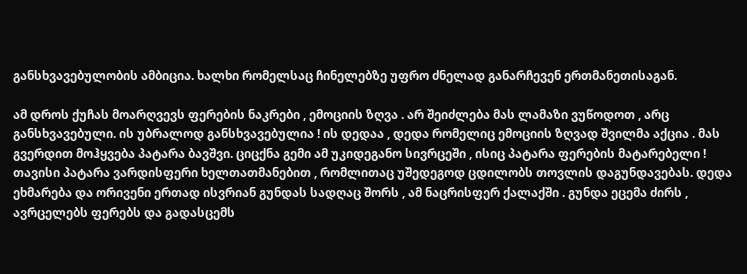განსხვავებულობის ამბიცია. ხალხი რომელსაც ჩინელებზე უფრო ძნელად განარჩევენ ერთმანეთისაგან.

ამ დროს ქუჩას მოარღვევს ფერების ნაკრები , ემოციის ზღვა . არ შეიძლება მას ლამაზი ვუწოდოთ , არც განსხვავებული. ის უბრალოდ განსხვავებულია ! ის დედაა , დედა რომელიც ემოციის ზღვად შვილმა აქცია . მას გვერდით მოჰყვება პატარა ბავშვი. ციცქნა გემი ამ უკიდეგანო სივრცეში , ისიც პატარა ფერების მატარებელი ! თავისი პატარა ვარდისფერი ხელთათმანებით , რომლითაც უშედეგოდ ცდილობს თოვლის დაგუნდავებას. დედა ეხმარება და ორივენი ერთად ისვრიან გუნდას სადღაც შორს , ამ ნაცრისფერ ქალაქში . გუნდა ეცემა ძირს , ავრცელებს ფერებს და გადასცემს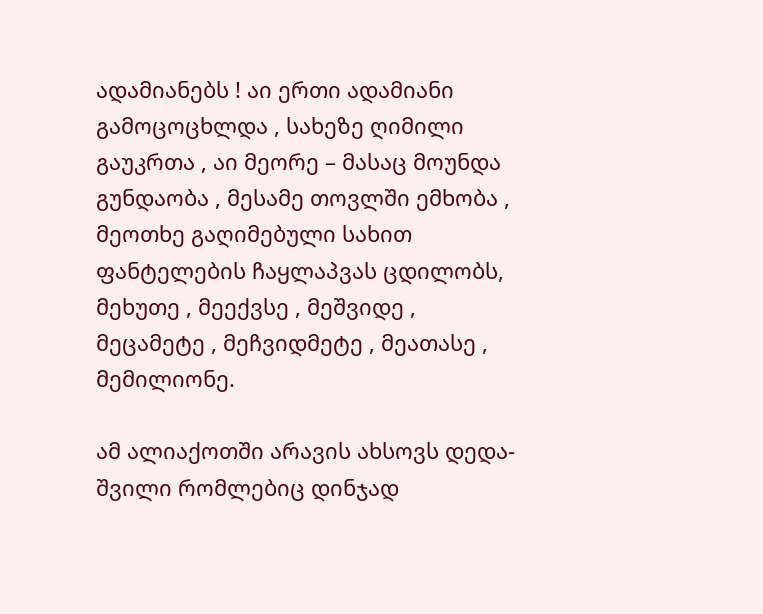ადამიანებს ! აი ერთი ადამიანი გამოცოცხლდა , სახეზე ღიმილი გაუკრთა , აი მეორე – მასაც მოუნდა გუნდაობა , მესამე თოვლში ემხობა , მეოთხე გაღიმებული სახით ფანტელების ჩაყლაპვას ცდილობს, მეხუთე , მეექვსე , მეშვიდე , მეცამეტე , მეჩვიდმეტე , მეათასე , მემილიონე.

ამ ალიაქოთში არავის ახსოვს დედა-შვილი რომლებიც დინჯად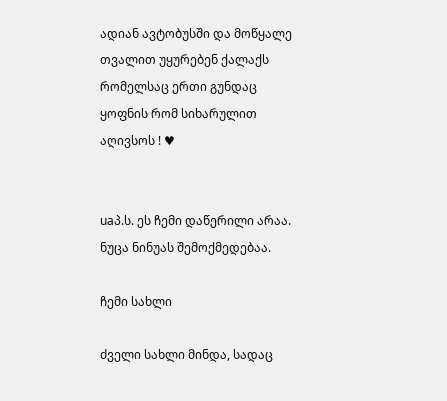ადიან ავტობუსში და მოწყალე თვალით უყურებენ ქალაქს რომელსაც ერთი გუნდაც ყოფნის რომ სიხარულით აღივსოს ! ♥


uaპ.ს. ეს ჩემი დაწერილი არაა.  ნუცა ნინუას შემოქმედებაა.

ჩემი სახლი

ძველი სახლი მინდა, სადაც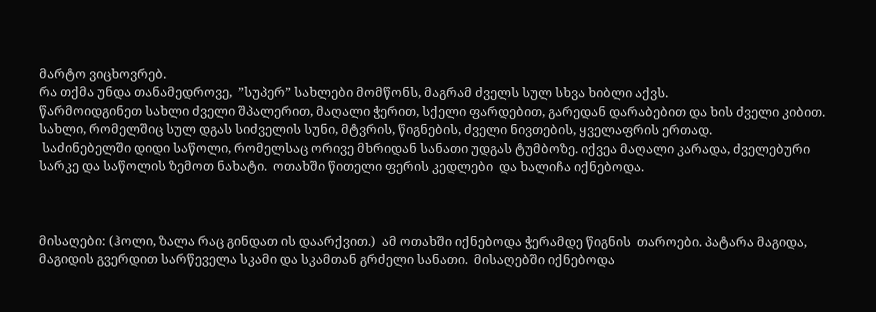მარტო ვიცხოვრებ.
რა თქმა უნდა თანამედროვე,  ”სუპერ” სახლები მომწონს, მაგრამ ძველს სულ სხვა ხიბლი აქვს.
წარმოიდგინეთ სახლი ძველი შპალერით, მაღალი ჭერით, სქელი ფარდებით, გარედან დარაბებით და ხის ძველი კიბით. სახლი, რომელშიც სულ დგას სიძველის სუნი, მტვრის, წიგნების, ძველი ნივთების, ყველაფრის ერთად.
 საძინებელში დიდი საწოლი, რომელსაც ორივე მხრიდან სანათი უდგას ტუმბოზე. იქვეა მაღალი კარადა, ძველებური სარკე და საწოლის ზემოთ ნახატი.  ოთახში წითელი ფერის კედლები  და ხალიჩა იქნებოდა.



მისაღები: (ჰოლი, ზალა რაც გინდათ ის დაარქვით.)  ამ ოთახში იქნებოდა ჭერამდე წიგნის  თაროები. პატარა მაგიდა, მაგიდის გვერდით სარწეველა სკამი და სკამთან გრძელი სანათი.  მისაღებში იქნებოდა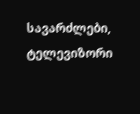სავარძლები, ტელევიზორი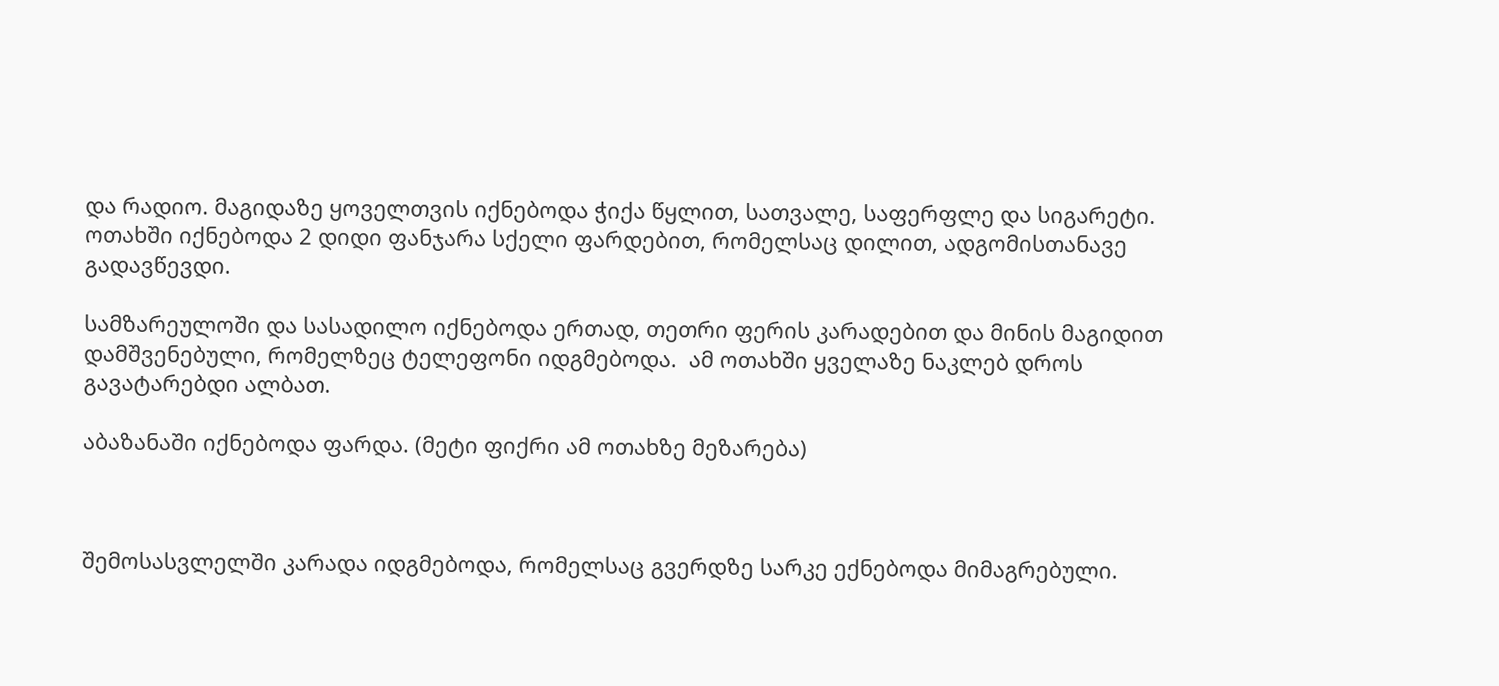და რადიო. მაგიდაზე ყოველთვის იქნებოდა ჭიქა წყლით, სათვალე, საფერფლე და სიგარეტი. ოთახში იქნებოდა 2 დიდი ფანჯარა სქელი ფარდებით, რომელსაც დილით, ადგომისთანავე გადავწევდი.

სამზარეულოში და სასადილო იქნებოდა ერთად, თეთრი ფერის კარადებით და მინის მაგიდით დამშვენებული, რომელზეც ტელეფონი იდგმებოდა.  ამ ოთახში ყველაზე ნაკლებ დროს გავატარებდი ალბათ.

აბაზანაში იქნებოდა ფარდა. (მეტი ფიქრი ამ ოთახზე მეზარება)



შემოსასვლელში კარადა იდგმებოდა, რომელსაც გვერდზე სარკე ექნებოდა მიმაგრებული.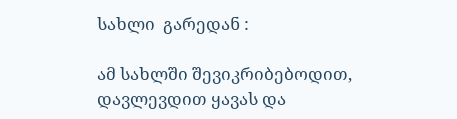სახლი  გარედან :

ამ სახლში შევიკრიბებოდით, დავლევდით ყავას და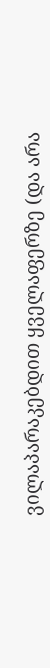ვილაპარაკებდით ყველაფერზე (და არა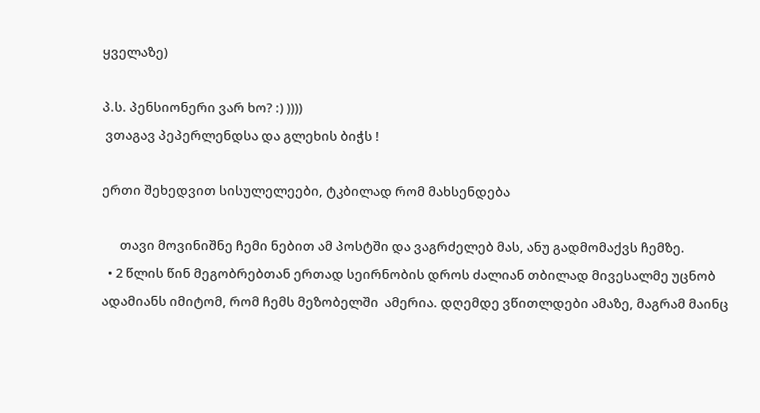ყველაზე)

პ.ს. პენსიონერი ვარ ხო? :) ))))
 ვთაგავ პეპერლენდსა და გლეხის ბიჭს !

ერთი შეხედვით სისულელეები, ტკბილად რომ მახსენდება

      თავი მოვინიშნე ჩემი ნებით ამ პოსტში და ვაგრძელებ მას, ანუ გადმომაქვს ჩემზე.
  • 2 წლის წინ მეგობრებთან ერთად სეირნობის დროს ძალიან თბილად მივესალმე უცნობ ადამიანს იმიტომ, რომ ჩემს მეზობელში  ამერია. დღემდე ვწითლდები ამაზე, მაგრამ მაინც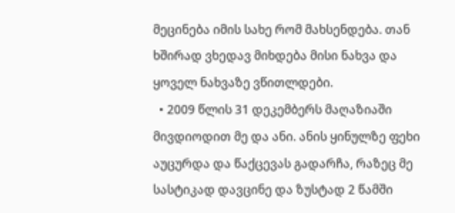მეცინება იმის სახე რომ მახსენდება. თან ხშირად ვხედავ მიხდება მისი ნახვა და ყოველ ნახვაზე ვწითლდები.
  • 2009 წლის 31 დეკემბერს მაღაზიაში მივდიოდით მე და ანი. ანის ყინულზე ფეხი აუცურდა და წაქცევას გადარჩა, რაზეც მე სასტიკად დავცინე და ზუსტად 2 წამში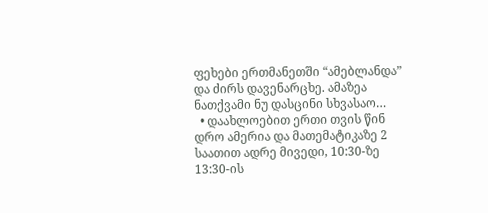ფეხები ერთმანეთში “ამებლანდა” და ძირს დავენარცხე. ამაზეა ნათქვამი ნუ დასცინი სხვასაო…
  • დაახლოებით ერთი თვის წინ დრო ამერია და მათემატიკაზე 2 საათით ადრე მივედი, 10:30-ზე 13:30-ის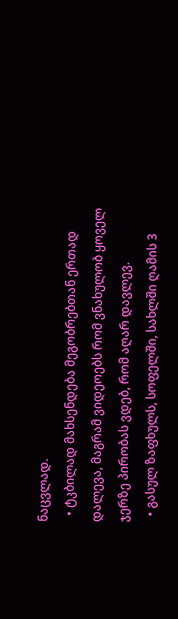ნაცვლად.
  • ტკბილად მახსენდება მეგობრებთან ერთად დალევა, მაგრამ ვიდეოებს რომ ვნახულობ ყოველ ჯერზე პირობას ვდებ, რომ აღარ დავლევ.
  • გასულ ზაფხულს, სოფელში, სახლში ღამის 3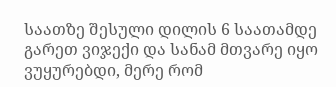საათზე შესული დილის 6 საათამდე გარეთ ვიჯექი და სანამ მთვარე იყო ვუყურებდი, მერე რომ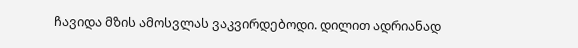ჩავიდა მზის ამოსვლას ვაკვირდებოდი. დილით ადრიანად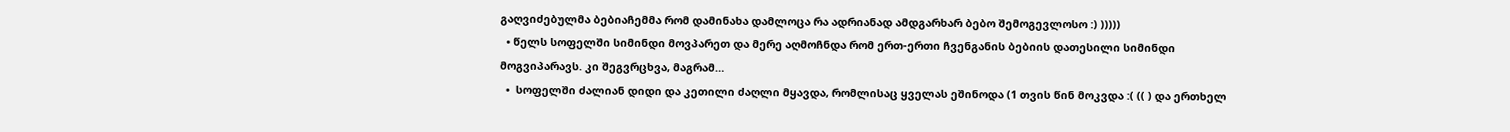გაღვიძებულმა ბებიაჩემმა რომ დამინახა დამლოცა რა ადრიანად ამდგარხარ ბებო შემოგევლოსო :) )))))
  • წელს სოფელში სიმინდი მოვპარეთ და მერე აღმოჩნდა რომ ერთ-ერთი ჩვენგანის ბებიის დათესილი სიმინდი მოგვიპარავს. კი შეგვრცხვა, მაგრამ…
  •  სოფელში ძალიან დიდი და კეთილი ძაღლი მყავდა, რომლისაც ყველას ეშინოდა (1 თვის წინ მოკვდა :( (( ) და ერთხელ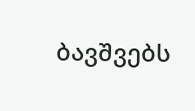ბავშვებს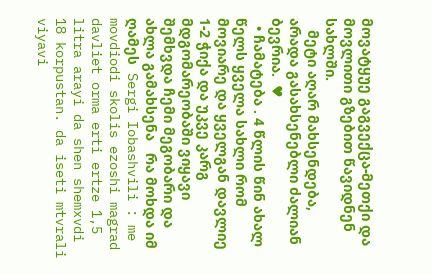მოვატყუე გაგვექცა-მეთქი და მოვლითი გზებით წავიდნენ სახლში.
   მეტი აღარ მახსენდება, არადა გასახსენებლი ძალიან ბევრია.  ♥
  • ჩამატება . 4 წლის წინ ახალ წელს ყველა სახლი რომ მოვიარე და ყველგან დავლიე 1-2 ჭიქა და უკვე კარგ მდგომარეობაში ვიყავი შემხვდა ჩემი მეგობარი და ახლა გამახსენა   რა მოხდა იმ ღამეს  Sergi Iobashvili : me movdiodi skolis ezoshi magrad davliet orma erti ertze 1,5  litra arayi da shen shemxvdi 18 korpustan. da iseti mtvrali viyavi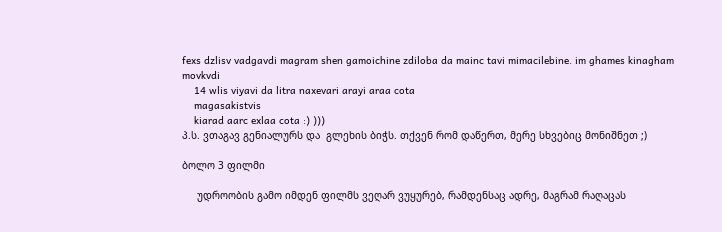fexs dzlisv vadgavdi magram shen gamoichine zdiloba da mainc tavi mimacilebine. im ghames kinagham movkvdi
    14 wlis viyavi da litra naxevari arayi araa cota
    magasakistvis
    kiarad aarc exlaa cota :) )))
პ.ს. ვთაგავ გენიალურს და  გლეხის ბიჭს. თქვენ რომ დაწერთ, მერე სხვებიც მონიშნეთ ;)

ბოლო 3 ფილმი

     უდროობის გამო იმდენ ფილმს ვეღარ ვუყურებ, რამდენსაც ადრე, მაგრამ რაღაცას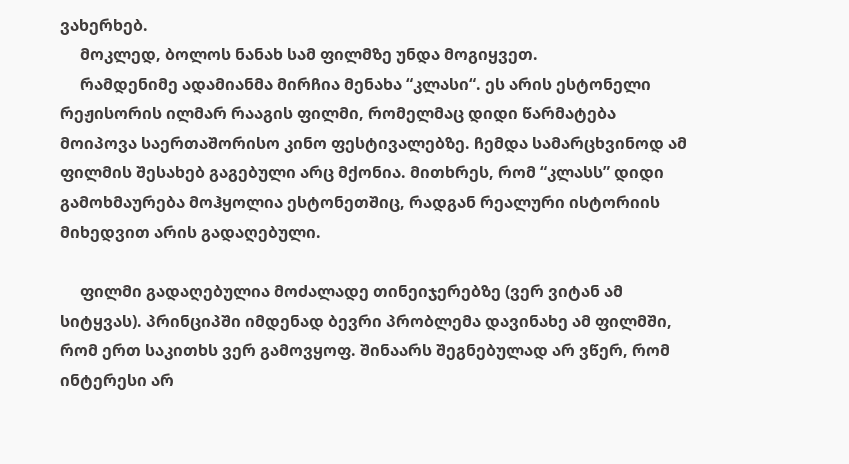ვახერხებ.
     მოკლედ, ბოლოს ნანახ სამ ფილმზე უნდა მოგიყვეთ.
     რამდენიმე ადამიანმა მირჩია მენახა “კლასი“. ეს არის ესტონელი რეჟისორის ილმარ რააგის ფილმი, რომელმაც დიდი წარმატება მოიპოვა საერთაშორისო კინო ფესტივალებზე. ჩემდა სამარცხვინოდ ამ ფილმის შესახებ გაგებული არც მქონია. მითხრეს, რომ “კლასს” დიდი გამოხმაურება მოჰყოლია ესტონეთშიც, რადგან რეალური ისტორიის მიხედვით არის გადაღებული.

     ფილმი გადაღებულია მოძალადე თინეიჯერებზე (ვერ ვიტან ამ სიტყვას). პრინციპში იმდენად ბევრი პრობლემა დავინახე ამ ფილმში, რომ ერთ საკითხს ვერ გამოვყოფ. შინაარს შეგნებულად არ ვწერ, რომ ინტერესი არ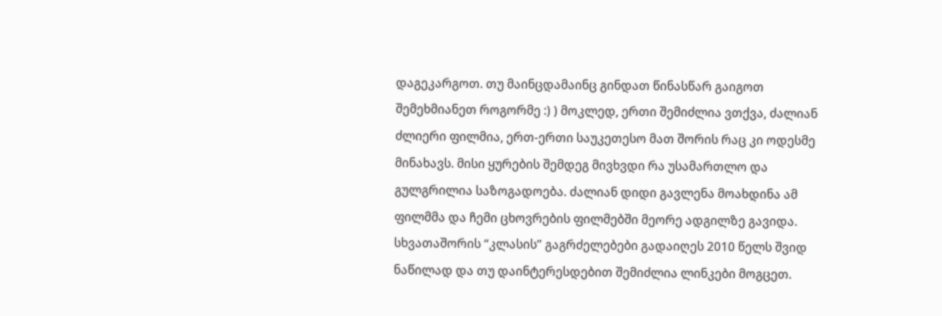დაგეკარგოთ. თუ მაინცდამაინც გინდათ წინასწარ გაიგოთ შემეხმიანეთ როგორმე :) ) მოკლედ, ერთი შემიძლია ვთქვა, ძალიან ძლიერი ფილმია, ერთ-ერთი საუკეთესო მათ შორის რაც კი ოდესმე მინახავს. მისი ყურების შემდეგ მივხვდი რა უსამართლო და გულგრილია საზოგადოება. ძალიან დიდი გავლენა მოახდინა ამ ფილმმა და ჩემი ცხოვრების ფილმებში მეორე ადგილზე გავიდა. სხვათაშორის “კლასის” გაგრძელებები გადაიღეს 2010 წელს შვიდ ნაწილად და თუ დაინტერესდებით შემიძლია ლინკები მოგცეთ.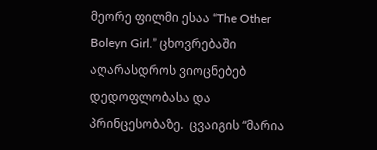მეორე ფილმი ესაა “The Other Boleyn Girl.” ცხოვრებაში აღარასდროს ვიოცნებებ დედოფლობასა და პრინცესობაზე.  ცვაიგის “მარია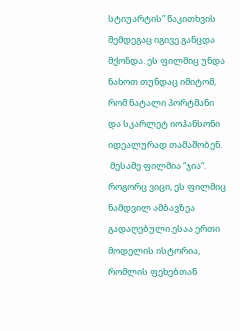სტიუარტის” წაკითხვის შემდეგაც იგივე განცდა მქონდა. ეს ფილმიც უნდა ნახოთ თუნდაც იმიტომ, რომ ნატალი პორტმანი და სკარლეტ იოჰანსონი იდეალურად თამაშობენ.
 მესამე ფილმია “ჯია“. როგორც ვიცი, ეს ფილმიც ნამდვილ ამბავზეა გადაღებული.ესაა ერთი  მოდელის ისტორია, რომლის ფეხებთან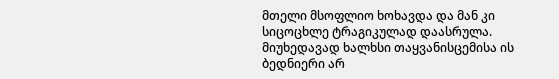მთელი მსოფლიო ხოხავდა და მან კი სიცოცხლე ტრაგიკულად დაასრულა. მიუხედავად ხალხსი თაყვანისცემისა ის ბედნიერი არ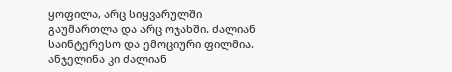ყოფილა, არც სიყვარულში გაუმართლა და არც ოჯახში. ძალიან საინტერესო და ემოციური ფილმია. ანჯელინა კი ძალიან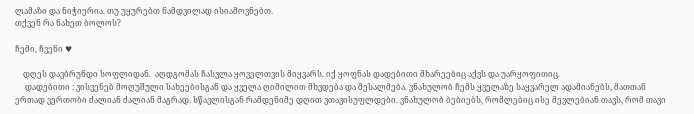ლამაზი და ნიჭიერია. თუ უყურებთ ნამდვილად ისიამოვნებთ.
თქვენ რა ნახეთ ბოლოს?

ჩემი, ჩვენი ♥

    დღეს დავბრუნდი სოფლიდან.  აღდგომას ჩასვლა ყოველთვის მიყვარს. იქ ყოფნას დადებითი მხარეებიც აქვს და უარყოფითიც.
     დადებითი : ვისვენებ მოღუშული სახეებისგან და ყველა ღიმილით მხვდება და მესალმება. ვნახულობ ჩემს ყველაზე საყვარელ ადამიანებს, მათთან ერთად ვერთობი ძალიან ძალიან მაგრად. სწავლისგან რამდენიმე დღით ვთავისუფლდები. ვნახულობ ბებიებს, რომლებიც ისე მევლებიან თავს, რომ თავი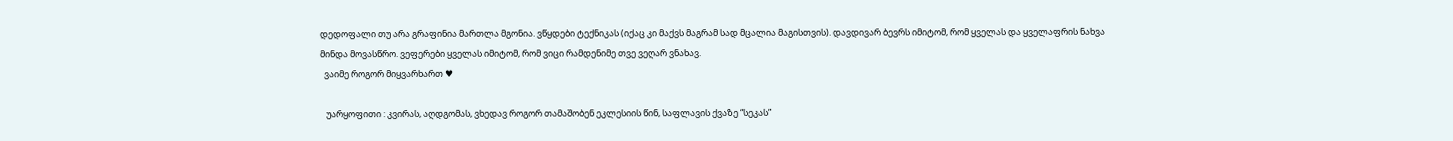დედოფალი თუ არა გრაფინია მართლა მგონია. ვწყდები ტექნიკას (იქაც კი მაქვს მაგრამ სად მცალია მაგისთვის). დავდივარ ბევრს იმიტომ, რომ ყველას და ყველაფრის ნახვა მინდა მოვასწრო. ვეფერები ყველას იმიტომ, რომ ვიცი რამდენიმე თვე ვეღარ ვნახავ.
  ვაიმე როგორ მიყვარხართ ♥

   უარყოფითი : კვირას, აღდგომას, ვხედავ როგორ თამაშობენ ეკლესიის წინ, საფლავის ქვაზე “სეკას”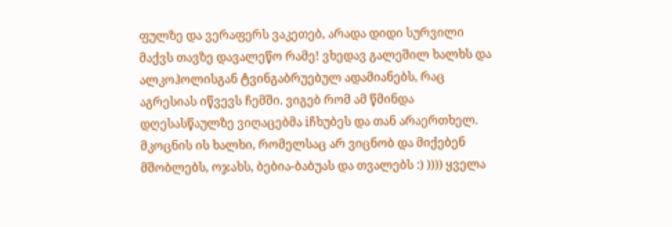ფულზე და ვერაფერს ვაკეთებ, არადა დიდი სურვილი მაქვს თავზე დავალეწო რამე! ვხედავ გალეშილ ხალხს და ალკოჰოლისგან ტვინგაბრუებულ ადამიანებს, რაც აგრესიას იწვევს ჩემში. ვიგებ რომ ამ წმინდა დღესასწაულზე ვიღაცებმა iჩხუბეს და თან არაერთხელ. მკოცნის ის ხალხი, რომელსაც არ ვიცნობ და მიქებენ მშობლებს, ოჯახს, ბებია-ბაბუას და თვალებს :) )))) ყველა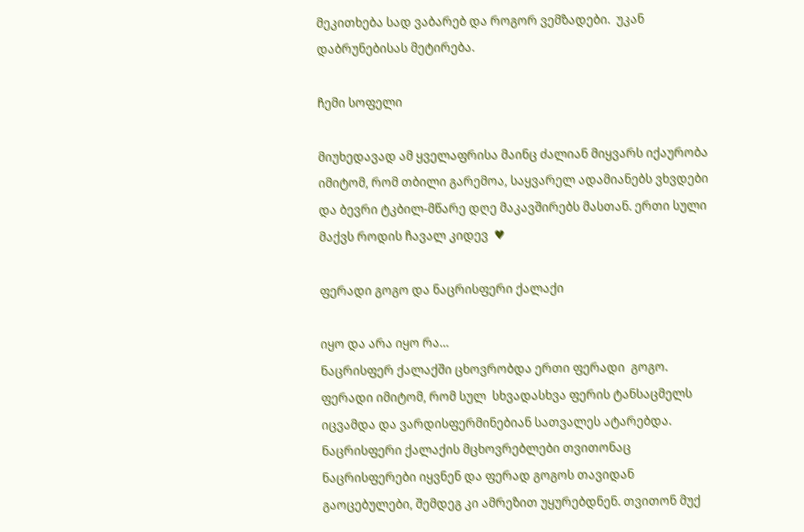მეკითხება სად ვაბარებ და როგორ ვემზადები.  უკან დაბრუნებისას მეტირება.

ჩემი სოფელი

მიუხედავად ამ ყველაფრისა მაინც ძალიან მიყვარს იქაურობა იმიტომ, რომ თბილი გარემოა, საყვარელ ადამიანებს ვხვდები და ბევრი ტკბილ-მწარე დღე მაკავშირებს მასთან. ერთი სული მაქვს როდის ჩავალ კიდევ  ♥

ფერადი გოგო და ნაცრისფერი ქალაქი

იყო და არა იყო რა…
ნაცრისფერ ქალაქში ცხოვრობდა ერთი ფერადი  გოგო.
ფერადი იმიტომ, რომ სულ  სხვადასხვა ფერის ტანსაცმელს იცვამდა და ვარდისფერმინებიან სათვალეს ატარებდა.
ნაცრისფერი ქალაქის მცხოვრებლები თვითონაც ნაცრისფერები იყვნენ და ფერად გოგოს თავიდან გაოცებულები, შემდეგ კი ამრეზით უყურებდნენ. თვითონ მუქ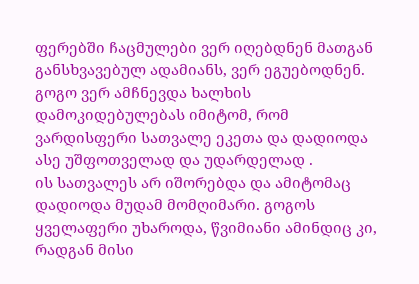ფერებში ჩაცმულები ვერ იღებდნენ მათგან განსხვავებულ ადამიანს, ვერ ეგუებოდნენ.
გოგო ვერ ამჩნევდა ხალხის დამოკიდებულებას იმიტომ, რომ ვარდისფერი სათვალე ეკეთა და დადიოდა ასე უშფოთველად და უდარდელად .
ის სათვალეს არ იშორებდა და ამიტომაც დადიოდა მუდამ მომღიმარი. გოგოს ყველაფერი უხაროდა, წვიმიანი ამინდიც კი, რადგან მისი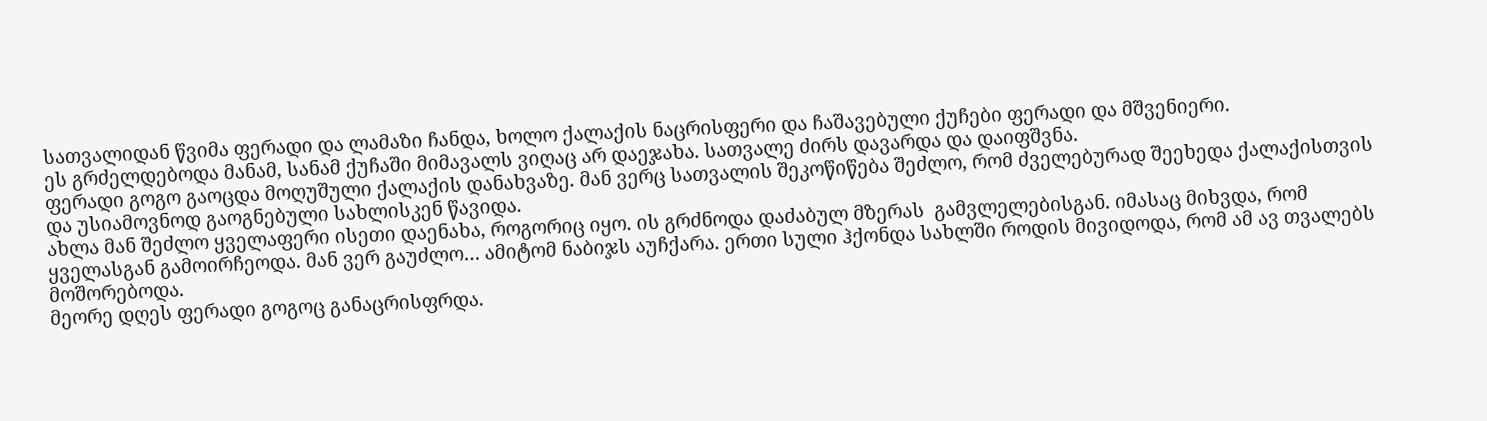სათვალიდან წვიმა ფერადი და ლამაზი ჩანდა, ხოლო ქალაქის ნაცრისფერი და ჩაშავებული ქუჩები ფერადი და მშვენიერი.
ეს გრძელდებოდა მანამ, სანამ ქუჩაში მიმავალს ვიღაც არ დაეჯახა. სათვალე ძირს დავარდა და დაიფშვნა.
ფერადი გოგო გაოცდა მოღუშული ქალაქის დანახვაზე. მან ვერც სათვალის შეკოწიწება შეძლო, რომ ძველებურად შეეხედა ქალაქისთვის და უსიამოვნოდ გაოგნებული სახლისკენ წავიდა.
ახლა მან შეძლო ყველაფერი ისეთი დაენახა, როგორიც იყო. ის გრძნოდა დაძაბულ მზერას  გამვლელებისგან. იმასაც მიხვდა, რომ ყველასგან გამოირჩეოდა. მან ვერ გაუძლო… ამიტომ ნაბიჯს აუჩქარა. ერთი სული ჰქონდა სახლში როდის მივიდოდა, რომ ამ ავ თვალებს მოშორებოდა.
მეორე დღეს ფერადი გოგოც განაცრისფრდა.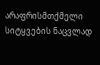არაფრისმთქმელი სიტყვების ნაცვლად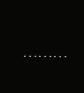………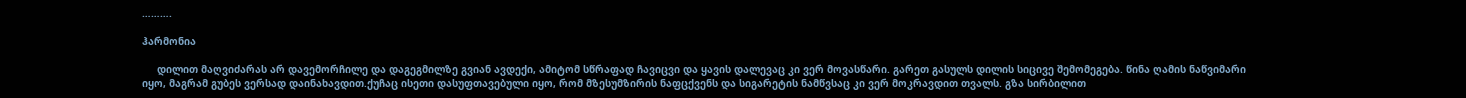……….

ჰარმონია

     დილით მაღვიძარას არ დავემორჩილე და დაგეგმილზე გვიან ავდექი, ამიტომ სწრაფად ჩავიცვი და ყავის დალევაც კი ვერ მოვასწარი. გარეთ გასულს დილის სიცივე შემომეგება. წინა ღამის ნაწვიმარი იყო, მაგრამ გუბეს ვერსად დაინახავდით.ქუჩაც ისეთი დასუფთავებული იყო, რომ მზესუმზირის ნაფცქვენს და სიგარეტის ნამწვსაც კი ვერ მოკრავდით თვალს. გზა სირბილით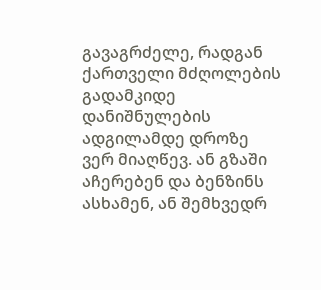გავაგრძელე, რადგან ქართველი მძღოლების გადამკიდე დანიშნულების ადგილამდე დროზე ვერ მიაღწევ. ან გზაში აჩერებენ და ბენზინს ასხამენ, ან შემხვედრ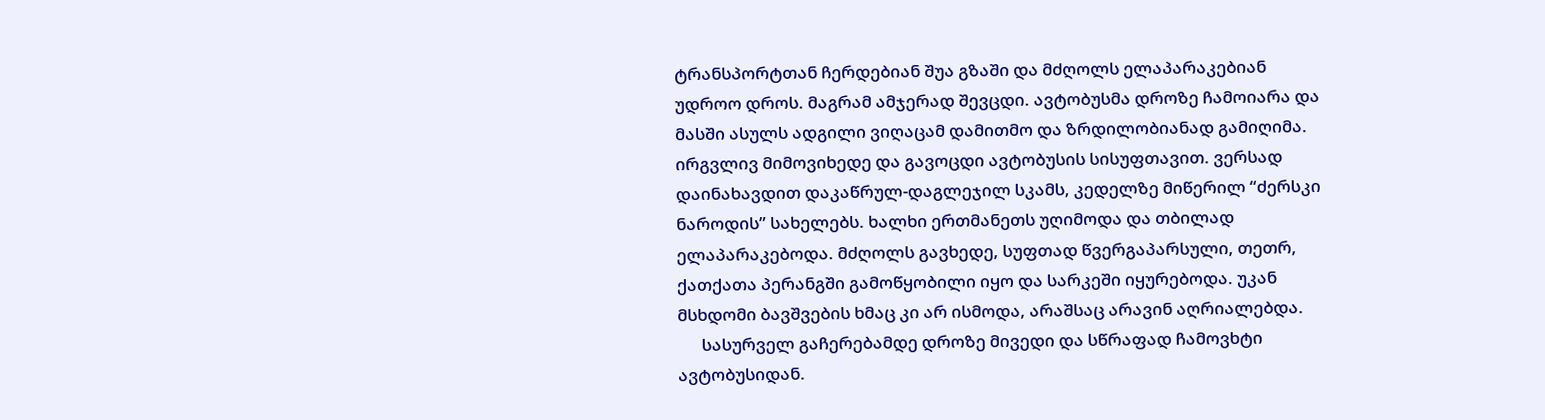ტრანსპორტთან ჩერდებიან შუა გზაში და მძღოლს ელაპარაკებიან უდროო დროს. მაგრამ ამჯერად შევცდი. ავტობუსმა დროზე ჩამოიარა და მასში ასულს ადგილი ვიღაცამ დამითმო და ზრდილობიანად გამიღიმა. ირგვლივ მიმოვიხედე და გავოცდი ავტობუსის სისუფთავით. ვერსად დაინახავდით დაკაწრულ-დაგლეჯილ სკამს, კედელზე მიწერილ “ძერსკი ნაროდის” სახელებს. ხალხი ერთმანეთს უღიმოდა და თბილად ელაპარაკებოდა. მძღოლს გავხედე, სუფთად წვერგაპარსული, თეთრ, ქათქათა პერანგში გამოწყობილი იყო და სარკეში იყურებოდა. უკან მსხდომი ბავშვების ხმაც კი არ ისმოდა, არაშსაც არავინ აღრიალებდა.
      სასურველ გაჩერებამდე დროზე მივედი და სწრაფად ჩამოვხტი ავტობუსიდან.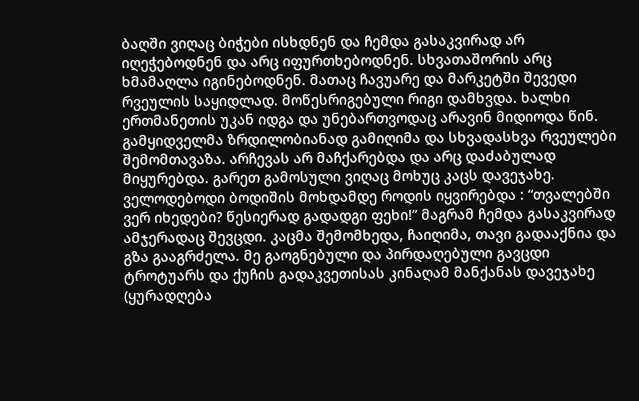ბაღში ვიღაც ბიჭები ისხდნენ და ჩემდა გასაკვირად არ იღეჭებოდნენ და არც იფურთხებოდნენ. სხვათაშორის არც ხმამაღლა იგინებოდნენ. მათაც ჩავუარე და მარკეტში შევედი რვეულის საყიდლად. მოწესრიგებული რიგი დამხვდა. ხალხი ერთმანეთის უკან იდგა და უნებართვოდაც არავინ მიდიოდა წინ. გამყიდველმა ზრდილობიანად გამიღიმა და სხვადასხვა რვეულები შემომთავაზა. არჩევას არ მაჩქარებდა და არც დაძაბულად მიყურებდა. გარეთ გამოსული ვიღაც მოხუც კაცს დავეჯახე. ველოდებოდი ბოდიშის მოხდამდე როდის იყვირებდა : “თვალებში ვერ იხედები? წესიერად გადადგი ფეხი!” მაგრამ ჩემდა გასაკვირად  ამჯერადაც შევცდი. კაცმა შემომხედა, ჩაიღიმა, თავი გადააქნია და გზა გააგრძელა. მე გაოგნებული და პირდაღებული გავცდი ტროტუარს და ქუჩის გადაკვეთისას კინაღამ მანქანას დავეჯახე (ყურადღება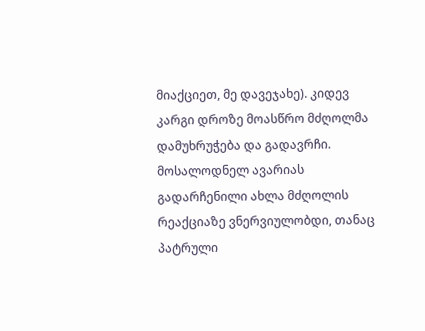მიაქციეთ, მე დავეჯახე). კიდევ კარგი დროზე მოასწრო მძღოლმა დამუხრუჭება და გადავრჩი. მოსალოდნელ ავარიას გადარჩენილი ახლა მძღოლის რეაქციაზე ვნერვიულობდი, თანაც პატრული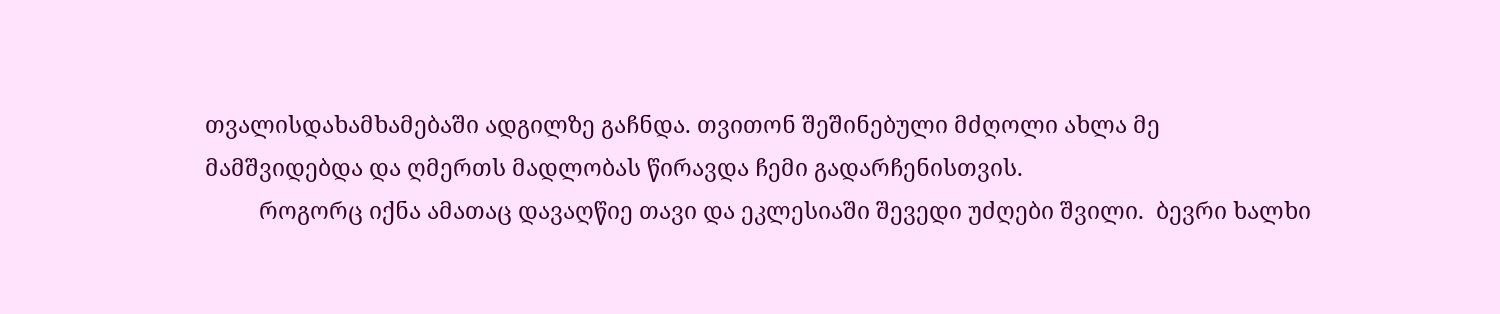თვალისდახამხამებაში ადგილზე გაჩნდა. თვითონ შეშინებული მძღოლი ახლა მე მამშვიდებდა და ღმერთს მადლობას წირავდა ჩემი გადარჩენისთვის.
         როგორც იქნა ამათაც დავაღწიე თავი და ეკლესიაში შევედი უძღები შვილი.  ბევრი ხალხი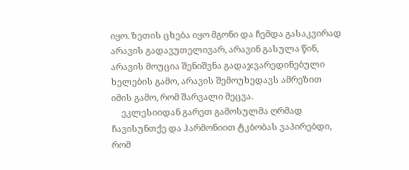იყო. ზეთის ცხება იყო მგონი და ჩემდა გასაკვირად არავის გადავუთელივარ, არავინ გასულა წინ, არავის მოუცია შენიშვნა გადაჯვარედინებული ხელების გამო, არავის შემოუხედავს ამრეზით იმის გამო, რომ შარვალი მეცვა.
     ეკლესიიდან გარეთ გამოსულმა ღრმად ჩავისუნთქე და ჰარმონიით ტკბობას ვაპირებდი, რომ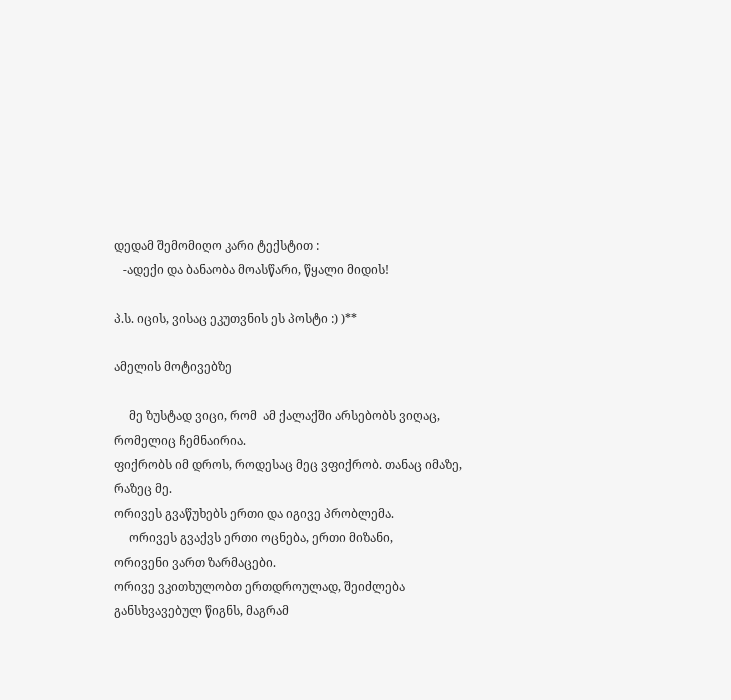დედამ შემომიღო კარი ტექსტით :
   -ადექი და ბანაობა მოასწარი, წყალი მიდის!

პ.ს. იცის, ვისაც ეკუთვნის ეს პოსტი :) )**

ამელის მოტივებზე

     მე ზუსტად ვიცი, რომ  ამ ქალაქში არსებობს ვიღაც, რომელიც ჩემნაირია.
ფიქრობს იმ დროს, როდესაც მეც ვფიქრობ. თანაც იმაზე, რაზეც მე.
ორივეს გვაწუხებს ერთი და იგივე პრობლემა.
     ორივეს გვაქვს ერთი ოცნება, ერთი მიზანი,
ორივენი ვართ ზარმაცები.
ორივე ვკითხულობთ ერთდროულად, შეიძლება განსხვავებულ წიგნს, მაგრამ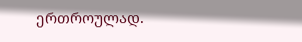ერთროულად.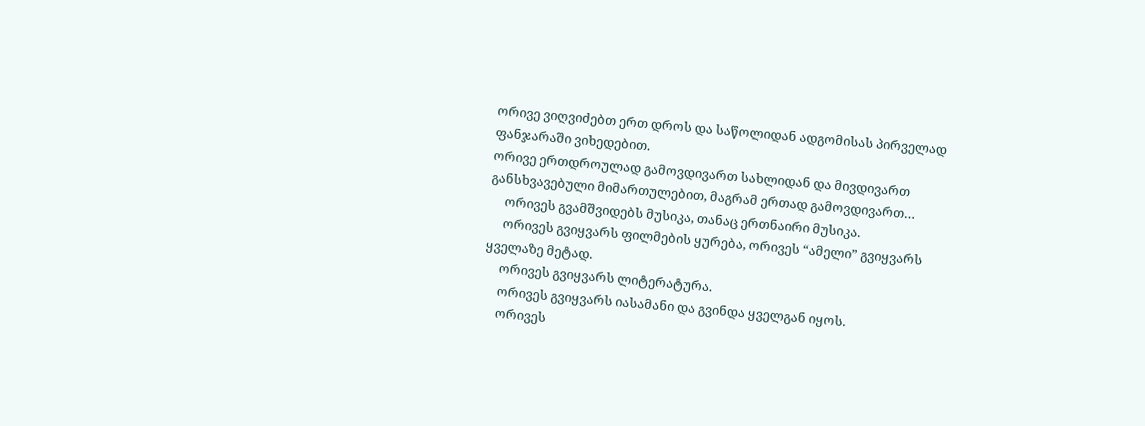ორივე ვიღვიძებთ ერთ დროს და საწოლიდან ადგომისას პირველად ფანჯარაში ვიხედებით.
ორივე ერთდროულად გამოვდივართ სახლიდან და მივდივართ განსხვავებული მიმართულებით, მაგრამ ერთად გამოვდივართ…
     ორივეს გვამშვიდებს მუსიკა, თანაც ერთნაირი მუსიკა.
     ორივეს გვიყვარს ფილმების ყურება, ორივეს “ამელი” გვიყვარს ყველაზე მეტად.
     ორივეს გვიყვარს ლიტერატურა.
     ორივეს გვიყვარს იასამანი და გვინდა ყველგან იყოს.
     ორივეს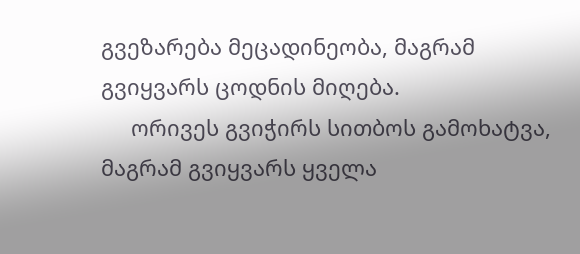გვეზარება მეცადინეობა, მაგრამ გვიყვარს ცოდნის მიღება.
     ორივეს გვიჭირს სითბოს გამოხატვა, მაგრამ გვიყვარს ყველა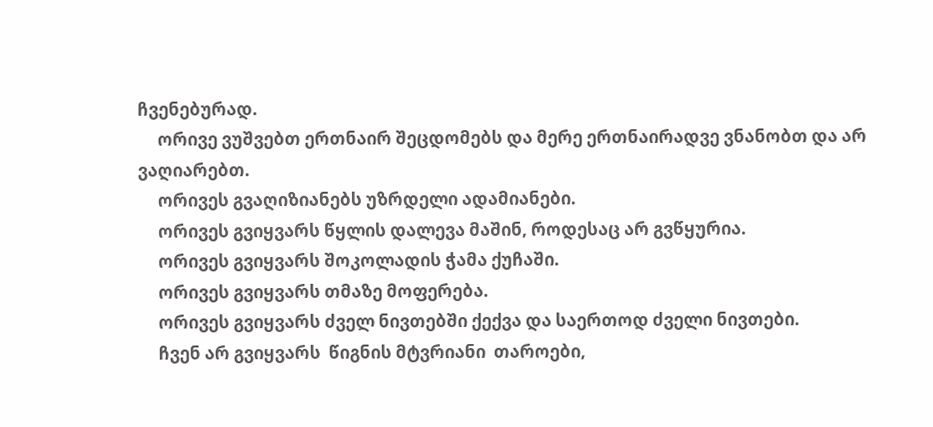ჩვენებურად.
     ორივე ვუშვებთ ერთნაირ შეცდომებს და მერე ერთნაირადვე ვნანობთ და არ ვაღიარებთ.
     ორივეს გვაღიზიანებს უზრდელი ადამიანები.
     ორივეს გვიყვარს წყლის დალევა მაშინ, როდესაც არ გვწყურია.
     ორივეს გვიყვარს შოკოლადის ჭამა ქუჩაში.
     ორივეს გვიყვარს თმაზე მოფერება.
     ორივეს გვიყვარს ძველ ნივთებში ქექვა და საერთოდ ძველი ნივთები.
     ჩვენ არ გვიყვარს  წიგნის მტვრიანი  თაროები,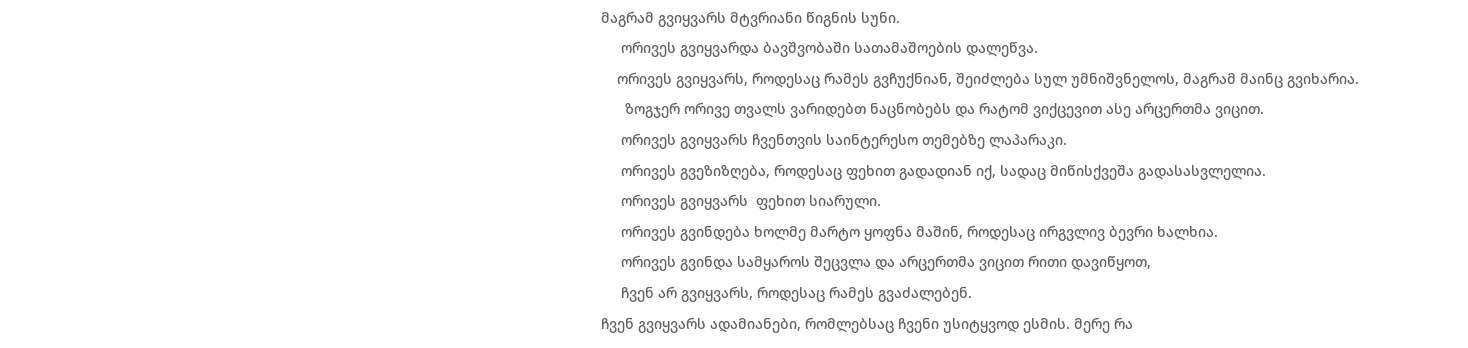მაგრამ გვიყვარს მტვრიანი წიგნის სუნი.
     ორივეს გვიყვარდა ბავშვობაში სათამაშოების დალეწვა.
    ორივეს გვიყვარს, როდესაც რამეს გვჩუქნიან, შეიძლება სულ უმნიშვნელოს, მაგრამ მაინც გვიხარია.
      ზოგჯერ ორივე თვალს ვარიდებთ ნაცნობებს და რატომ ვიქცევით ასე არცერთმა ვიცით.
     ორივეს გვიყვარს ჩვენთვის საინტერესო თემებზე ლაპარაკი.
     ორივეს გვეზიზღება, როდესაც ფეხით გადადიან იქ, სადაც მიწისქვეშა გადასასვლელია.
     ორივეს გვიყვარს  ფეხით სიარული.
     ორივეს გვინდება ხოლმე მარტო ყოფნა მაშინ, როდესაც ირგვლივ ბევრი ხალხია.
     ორივეს გვინდა სამყაროს შეცვლა და არცერთმა ვიცით რითი დავიწყოთ,
     ჩვენ არ გვიყვარს, როდესაც რამეს გვაძალებენ.
ჩვენ გვიყვარს ადამიანები, რომლებსაც ჩვენი უსიტყვოდ ესმის. მერე რა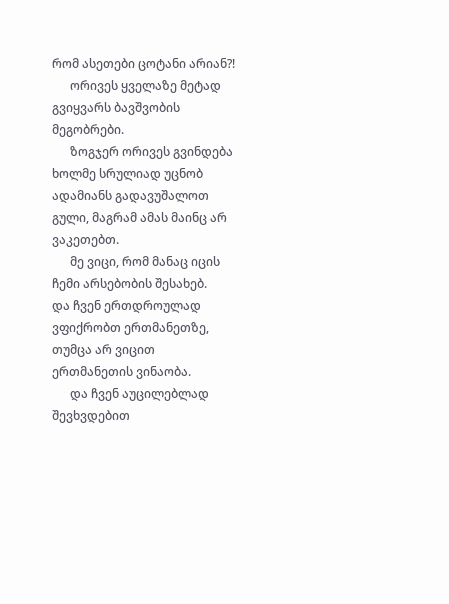რომ ასეთები ცოტანი არიან?!
      ორივეს ყველაზე მეტად გვიყვარს ბავშვობის მეგობრები.
      ზოგჯერ ორივეს გვინდება ხოლმე სრულიად უცნობ ადამიანს გადავუშალოთ გული, მაგრამ ამას მაინც არ ვაკეთებთ.
      მე ვიცი, რომ მანაც იცის ჩემი არსებობის შესახებ.
და ჩვენ ერთდროულად ვფიქრობთ ერთმანეთზე, თუმცა არ ვიცით ერთმანეთის ვინაობა.
      და ჩვენ აუცილებლად შევხვდებით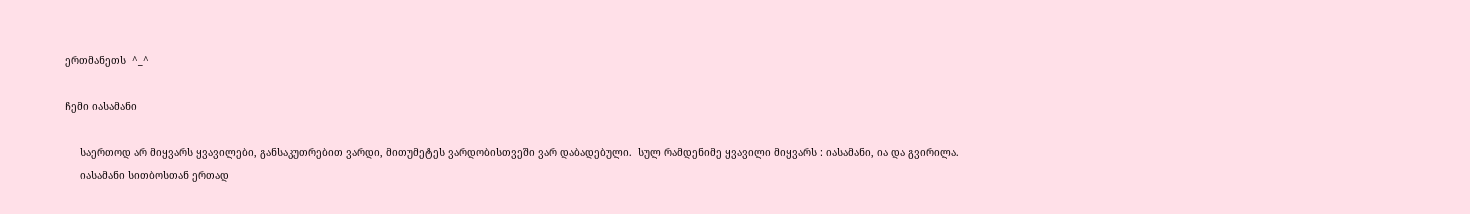ერთმანეთს  ^_^

ჩემი იასამანი

     საერთოდ არ მიყვარს ყვავილები, განსაკუთრებით ვარდი, მითუმეტეს ვარდობისთვეში ვარ დაბადებული.  სულ რამდენიმე ყვავილი მიყვარს : იასამანი, ია და გვირილა.
     იასამანი სითბოსთან ერთად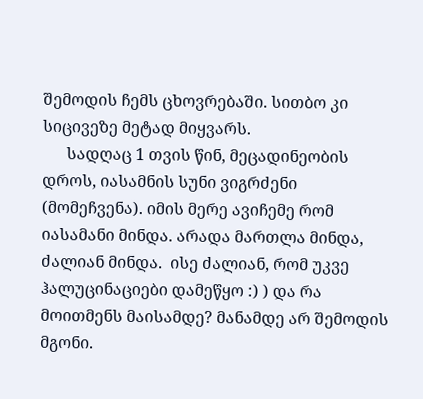შემოდის ჩემს ცხოვრებაში. სითბო კი სიცივეზე მეტად მიყვარს.
      სადღაც 1 თვის წინ, მეცადინეობის დროს, იასამნის სუნი ვიგრძენი (მომეჩვენა). იმის მერე ავიჩემე რომ იასამანი მინდა. არადა მართლა მინდა, ძალიან მინდა.  ისე ძალიან, რომ უკვე ჰალუცინაციები დამეწყო :) ) და რა მოითმენს მაისამდე? მანამდე არ შემოდის მგონი.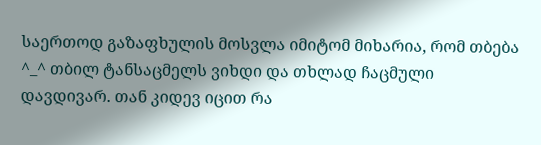საერთოდ გაზაფხულის მოსვლა იმიტომ მიხარია, რომ თბება ^_^ თბილ ტანსაცმელს ვიხდი და თხლად ჩაცმული დავდივარ. თან კიდევ იცით რა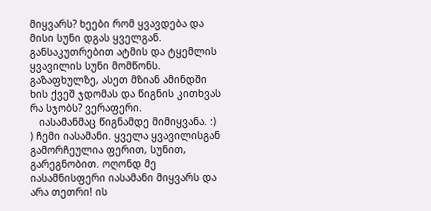მიყვარს? ხეები რომ ყვავდება და  მისი სუნი დგას ყველგან. განსაკუთრებით ატმის და ტყემლის ყვავილის სუნი მომწონს. გაზაფხულზე, ასეთ მზიან ამინდში  ხის ქვეშ ჯდომას და წიგნის კითხვას რა სჯობს? ვერაფერი.
   იასამანმაც წიგნამდე მიმიყვანა. :) ) ჩემი იასამანი. ყველა ყვავილისგან გამორჩეულია ფერით, სუნით, გარეგნობით. ოღონდ მე იასამნისფერი იასამანი მიყვარს და არა თეთრი! ის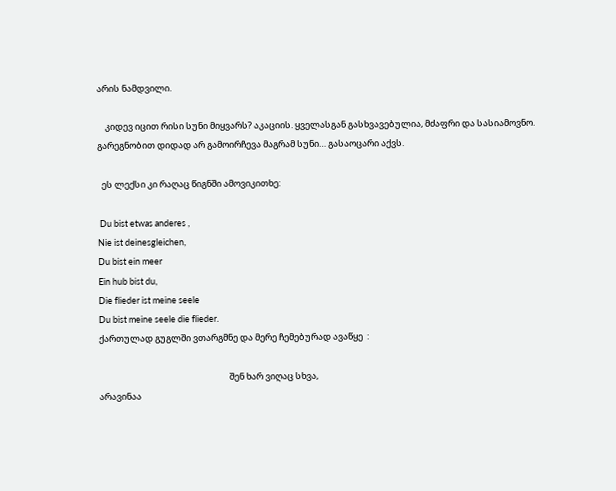არის ნამდვილი.

    კიდევ იცით რისი სუნი მიყვარს? აკაციის. ყველასგან გასხვავებულია, მძაფრი და სასიამოვნო.  გარეგნობით დიდად არ გამოირჩევა მაგრამ სუნი… გასაოცარი აქვს.

  ეს ლექსი კი რაღაც წიგნში ამოვიკითხე:

 Du bist etwas anderes ,
Nie ist deinesgleichen,
Du bist ein meer
Ein hub bist du,
Die flieder ist meine seele
Du bist meine seele die flieder.
ქართულად გუგლში ვთარგმნე და მერე ჩემებურად ავაწყე  :

                                                                 შენ ხარ ვიღაც სხვა,
არავინაა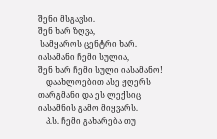შენი მსგავსი.
შენ ხარ ზღვა,
 სამყაროს ცენტრი ხარ.
იასამანი ჩემი სულია,
შენ ხარ ჩემი სული იასამანო!
    დაახლოებით ასე ჟღერს თარგმანი და ეს ლექსიც იასამნის გამო მიყვარს.
    პ.ს. ჩემი გახარება თუ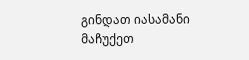გინდათ იასამანი მაჩუქეთ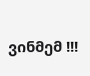ვინმემ !!!